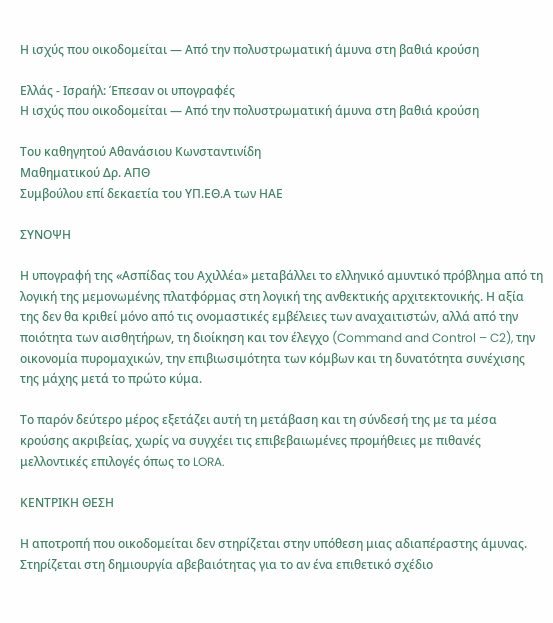Η ισχύς που οικοδομείται — Από την πολυστρωματική άμυνα στη βαθιά κρούση

Ελλάς - Ισραήλ: Έπεσαν οι υπογραφές
Η ισχύς που οικοδομείται — Από την πολυστρωματική άμυνα στη βαθιά κρούση

Του καθηγητού Αθανάσιου Κωνσταντινίδη
Μαθηματικού Δρ. ΑΠΘ
Συμβούλου επί δεκαετία του ΥΠ.ΕΘ.Α των ΗΑΕ

ΣΥΝΟΨΗ

Η υπογραφή της «Ασπίδας του Αχιλλέα» μεταβάλλει το ελληνικό αμυντικό πρόβλημα από τη λογική της μεμονωμένης πλατφόρμας στη λογική της ανθεκτικής αρχιτεκτονικής. Η αξία της δεν θα κριθεί μόνο από τις ονομαστικές εμβέλειες των αναχαιτιστών, αλλά από την ποιότητα των αισθητήρων, τη διοίκηση και τον έλεγχο (Command and Control – C2), την οικονομία πυρομαχικών, την επιβιωσιμότητα των κόμβων και τη δυνατότητα συνέχισης της μάχης μετά το πρώτο κύμα.

Το παρόν δεύτερο μέρος εξετάζει αυτή τη μετάβαση και τη σύνδεσή της με τα μέσα κρούσης ακριβείας, χωρίς να συγχέει τις επιβεβαιωμένες προμήθειες με πιθανές μελλοντικές επιλογές όπως το LORA.

ΚΕΝΤΡΙΚΗ ΘΕΣΗ

Η αποτροπή που οικοδομείται δεν στηρίζεται στην υπόθεση μιας αδιαπέραστης άμυνας. Στηρίζεται στη δημιουργία αβεβαιότητας για το αν ένα επιθετικό σχέδιο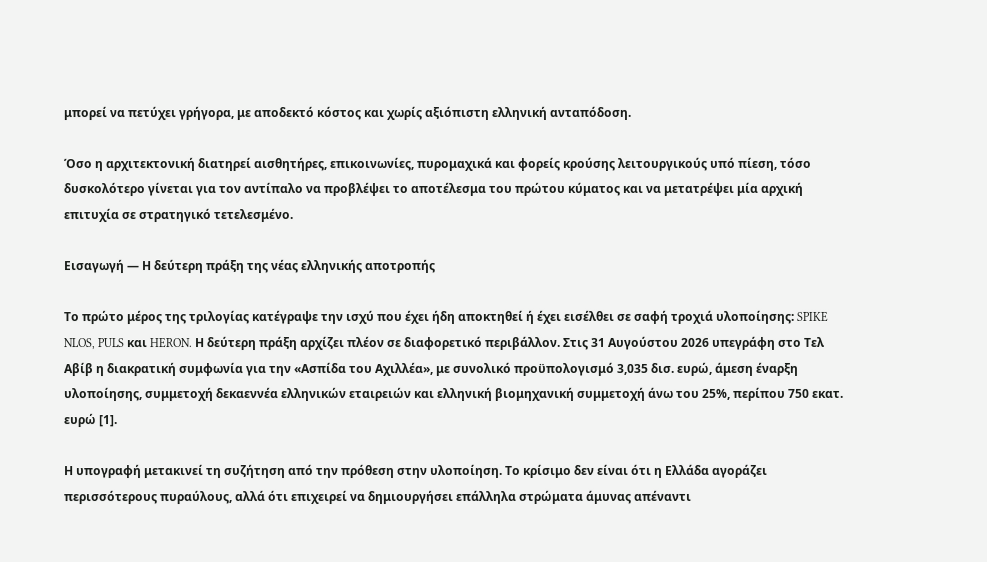μπορεί να πετύχει γρήγορα, με αποδεκτό κόστος και χωρίς αξιόπιστη ελληνική ανταπόδοση.

Όσο η αρχιτεκτονική διατηρεί αισθητήρες, επικοινωνίες, πυρομαχικά και φορείς κρούσης λειτουργικούς υπό πίεση, τόσο δυσκολότερο γίνεται για τον αντίπαλο να προβλέψει το αποτέλεσμα του πρώτου κύματος και να μετατρέψει μία αρχική επιτυχία σε στρατηγικό τετελεσμένο.

Εισαγωγή — Η δεύτερη πράξη της νέας ελληνικής αποτροπής

Το πρώτο μέρος της τριλογίας κατέγραψε την ισχύ που έχει ήδη αποκτηθεί ή έχει εισέλθει σε σαφή τροχιά υλοποίησης: SPIKE NLOS, PULS και HERON. Η δεύτερη πράξη αρχίζει πλέον σε διαφορετικό περιβάλλον. Στις 31 Αυγούστου 2026 υπεγράφη στο Τελ Αβίβ η διακρατική συμφωνία για την «Ασπίδα του Αχιλλέα», με συνολικό προϋπολογισμό 3,035 δισ. ευρώ, άμεση έναρξη υλοποίησης, συμμετοχή δεκαεννέα ελληνικών εταιρειών και ελληνική βιομηχανική συμμετοχή άνω του 25%, περίπου 750 εκατ. ευρώ [1].

Η υπογραφή μετακινεί τη συζήτηση από την πρόθεση στην υλοποίηση. Το κρίσιμο δεν είναι ότι η Ελλάδα αγοράζει περισσότερους πυραύλους, αλλά ότι επιχειρεί να δημιουργήσει επάλληλα στρώματα άμυνας απέναντι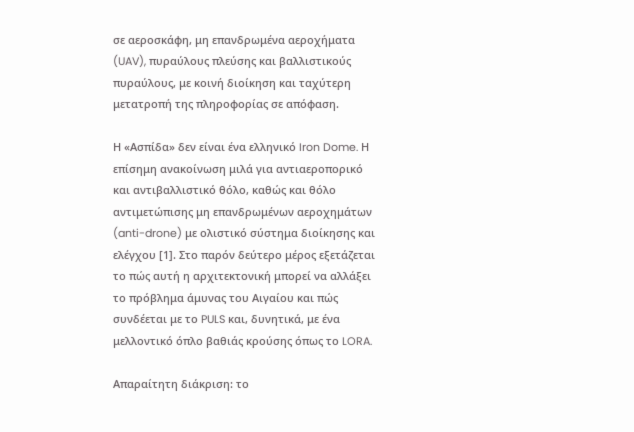σε αεροσκάφη, μη επανδρωμένα αεροχήματα (UAV), πυραύλους πλεύσης και βαλλιστικούς πυραύλους, με κοινή διοίκηση και ταχύτερη μετατροπή της πληροφορίας σε απόφαση.

Η «Ασπίδα» δεν είναι ένα ελληνικό Iron Dome. Η επίσημη ανακοίνωση μιλά για αντιαεροπορικό και αντιβαλλιστικό θόλο, καθώς και θόλο αντιμετώπισης μη επανδρωμένων αεροχημάτων (anti-drone) με ολιστικό σύστημα διοίκησης και ελέγχου [1]. Στο παρόν δεύτερο μέρος εξετάζεται το πώς αυτή η αρχιτεκτονική μπορεί να αλλάξει το πρόβλημα άμυνας του Αιγαίου και πώς συνδέεται με το PULS και, δυνητικά, με ένα μελλοντικό όπλο βαθιάς κρούσης όπως το LORA.

Απαραίτητη διάκριση: το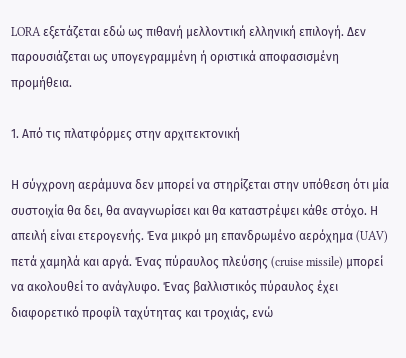LORA εξετάζεται εδώ ως πιθανή μελλοντική ελληνική επιλογή. Δεν παρουσιάζεται ως υπογεγραμμένη ή οριστικά αποφασισμένη προμήθεια.

1. Από τις πλατφόρμες στην αρχιτεκτονική

Η σύγχρονη αεράμυνα δεν μπορεί να στηρίζεται στην υπόθεση ότι μία συστοιχία θα δει, θα αναγνωρίσει και θα καταστρέψει κάθε στόχο. Η απειλή είναι ετερογενής. Ένα μικρό μη επανδρωμένο αερόχημα (UAV) πετά χαμηλά και αργά. Ένας πύραυλος πλεύσης (cruise missile) μπορεί να ακολουθεί το ανάγλυφο. Ένας βαλλιστικός πύραυλος έχει διαφορετικό προφίλ ταχύτητας και τροχιάς, ενώ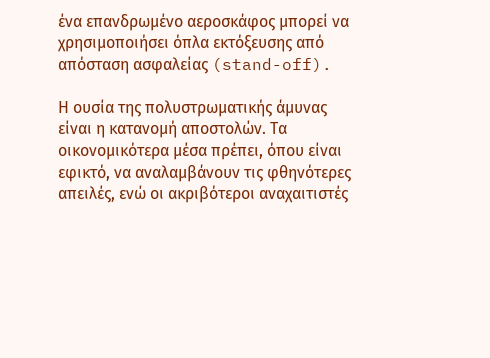ένα επανδρωμένο αεροσκάφος μπορεί να χρησιμοποιήσει όπλα εκτόξευσης από απόσταση ασφαλείας (stand-off).

Η ουσία της πολυστρωματικής άμυνας είναι η κατανομή αποστολών. Τα οικονομικότερα μέσα πρέπει, όπου είναι εφικτό, να αναλαμβάνουν τις φθηνότερες απειλές, ενώ οι ακριβότεροι αναχαιτιστές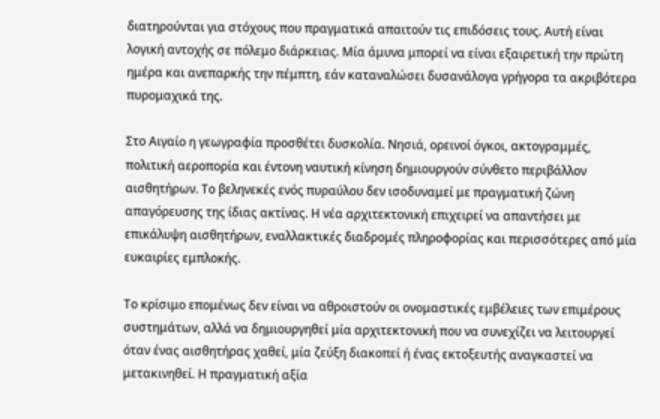διατηρούνται για στόχους που πραγματικά απαιτούν τις επιδόσεις τους. Αυτή είναι λογική αντοχής σε πόλεμο διάρκειας. Μία άμυνα μπορεί να είναι εξαιρετική την πρώτη ημέρα και ανεπαρκής την πέμπτη, εάν καταναλώσει δυσανάλογα γρήγορα τα ακριβότερα πυρομαχικά της.

Στο Αιγαίο η γεωγραφία προσθέτει δυσκολία. Νησιά, ορεινοί όγκοι, ακτογραμμές, πολιτική αεροπορία και έντονη ναυτική κίνηση δημιουργούν σύνθετο περιβάλλον αισθητήρων. Το βεληνεκές ενός πυραύλου δεν ισοδυναμεί με πραγματική ζώνη απαγόρευσης της ίδιας ακτίνας. Η νέα αρχιτεκτονική επιχειρεί να απαντήσει με επικάλυψη αισθητήρων, εναλλακτικές διαδρομές πληροφορίας και περισσότερες από μία ευκαιρίες εμπλοκής.

Το κρίσιμο επομένως δεν είναι να αθροιστούν οι ονομαστικές εμβέλειες των επιμέρους συστημάτων, αλλά να δημιουργηθεί μία αρχιτεκτονική που να συνεχίζει να λειτουργεί όταν ένας αισθητήρας χαθεί, μία ζεύξη διακοπεί ή ένας εκτοξευτής αναγκαστεί να μετακινηθεί. Η πραγματική αξία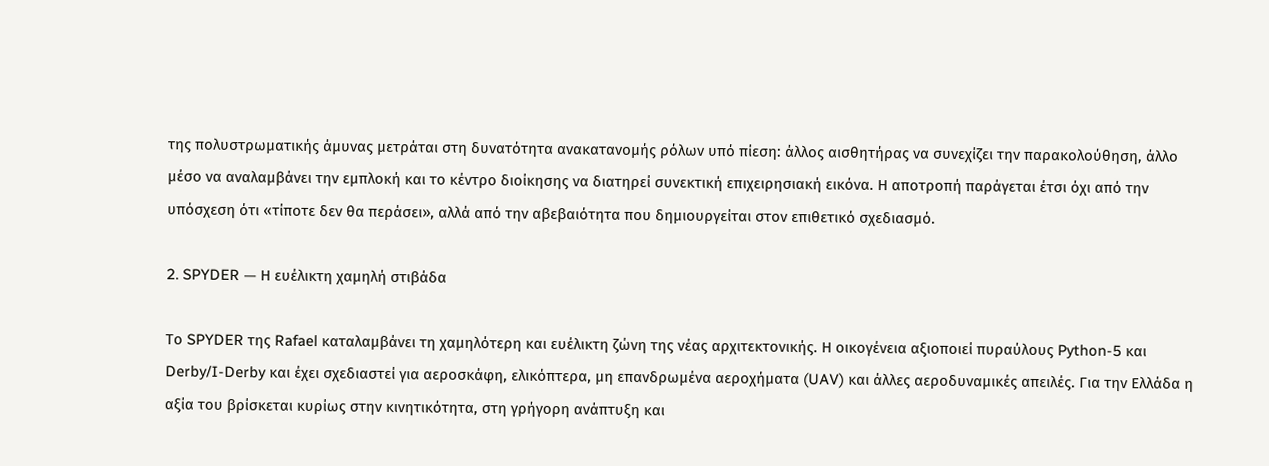της πολυστρωματικής άμυνας μετράται στη δυνατότητα ανακατανομής ρόλων υπό πίεση: άλλος αισθητήρας να συνεχίζει την παρακολούθηση, άλλο μέσο να αναλαμβάνει την εμπλοκή και το κέντρο διοίκησης να διατηρεί συνεκτική επιχειρησιακή εικόνα. Η αποτροπή παράγεται έτσι όχι από την υπόσχεση ότι «τίποτε δεν θα περάσει», αλλά από την αβεβαιότητα που δημιουργείται στον επιθετικό σχεδιασμό.

2. SPYDER — Η ευέλικτη χαμηλή στιβάδα

Το SPYDER της Rafael καταλαμβάνει τη χαμηλότερη και ευέλικτη ζώνη της νέας αρχιτεκτονικής. Η οικογένεια αξιοποιεί πυραύλους Python-5 και Derby/I-Derby και έχει σχεδιαστεί για αεροσκάφη, ελικόπτερα, μη επανδρωμένα αεροχήματα (UAV) και άλλες αεροδυναμικές απειλές. Για την Ελλάδα η αξία του βρίσκεται κυρίως στην κινητικότητα, στη γρήγορη ανάπτυξη και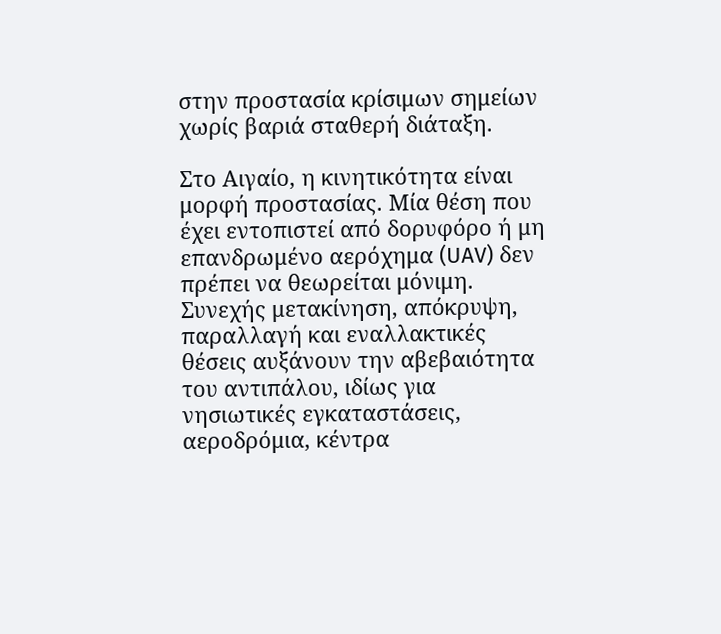στην προστασία κρίσιμων σημείων χωρίς βαριά σταθερή διάταξη.

Στο Αιγαίο, η κινητικότητα είναι μορφή προστασίας. Μία θέση που έχει εντοπιστεί από δορυφόρο ή μη επανδρωμένο αερόχημα (UAV) δεν πρέπει να θεωρείται μόνιμη. Συνεχής μετακίνηση, απόκρυψη, παραλλαγή και εναλλακτικές θέσεις αυξάνουν την αβεβαιότητα του αντιπάλου, ιδίως για νησιωτικές εγκαταστάσεις, αεροδρόμια, κέντρα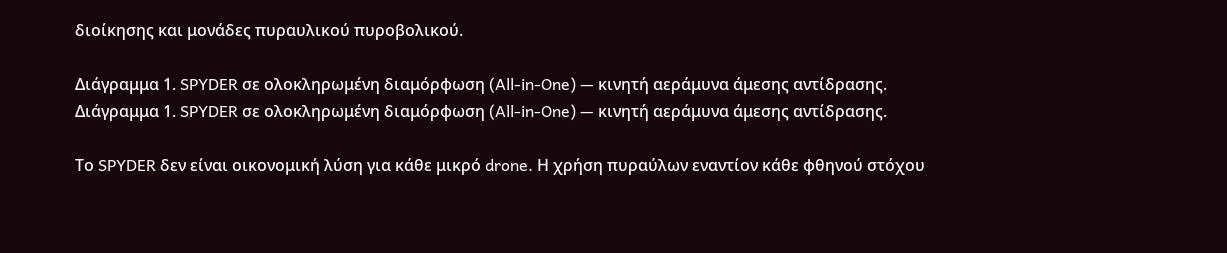διοίκησης και μονάδες πυραυλικού πυροβολικού.

Διάγραμμα 1. SPYDER σε ολοκληρωμένη διαμόρφωση (All-in-One) — κινητή αεράμυνα άμεσης αντίδρασης.
Διάγραμμα 1. SPYDER σε ολοκληρωμένη διαμόρφωση (All-in-One) — κινητή αεράμυνα άμεσης αντίδρασης.

Το SPYDER δεν είναι οικονομική λύση για κάθε μικρό drone. Η χρήση πυραύλων εναντίον κάθε φθηνού στόχου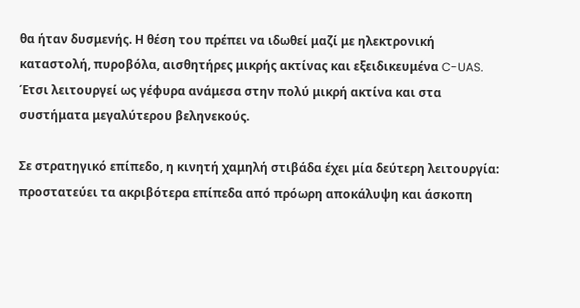θα ήταν δυσμενής. Η θέση του πρέπει να ιδωθεί μαζί με ηλεκτρονική καταστολή, πυροβόλα, αισθητήρες μικρής ακτίνας και εξειδικευμένα C-UAS. Έτσι λειτουργεί ως γέφυρα ανάμεσα στην πολύ μικρή ακτίνα και στα συστήματα μεγαλύτερου βεληνεκούς.

Σε στρατηγικό επίπεδο, η κινητή χαμηλή στιβάδα έχει μία δεύτερη λειτουργία: προστατεύει τα ακριβότερα επίπεδα από πρόωρη αποκάλυψη και άσκοπη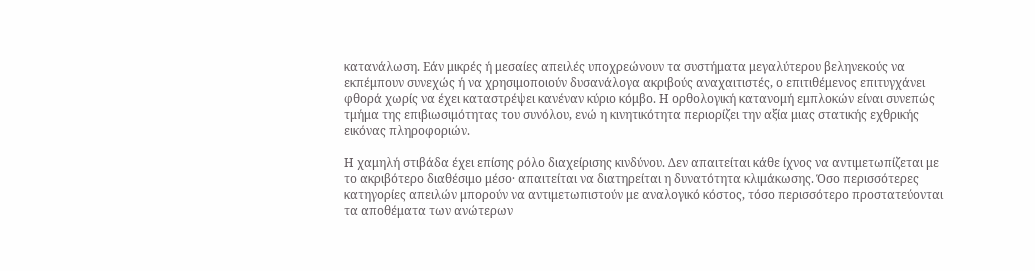κατανάλωση. Εάν μικρές ή μεσαίες απειλές υποχρεώνουν τα συστήματα μεγαλύτερου βεληνεκούς να εκπέμπουν συνεχώς ή να χρησιμοποιούν δυσανάλογα ακριβούς αναχαιτιστές, ο επιτιθέμενος επιτυγχάνει φθορά χωρίς να έχει καταστρέψει κανέναν κύριο κόμβο. Η ορθολογική κατανομή εμπλοκών είναι συνεπώς τμήμα της επιβιωσιμότητας του συνόλου, ενώ η κινητικότητα περιορίζει την αξία μιας στατικής εχθρικής εικόνας πληροφοριών.

Η χαμηλή στιβάδα έχει επίσης ρόλο διαχείρισης κινδύνου. Δεν απαιτείται κάθε ίχνος να αντιμετωπίζεται με το ακριβότερο διαθέσιμο μέσο· απαιτείται να διατηρείται η δυνατότητα κλιμάκωσης. Όσο περισσότερες κατηγορίες απειλών μπορούν να αντιμετωπιστούν με αναλογικό κόστος, τόσο περισσότερο προστατεύονται τα αποθέματα των ανώτερων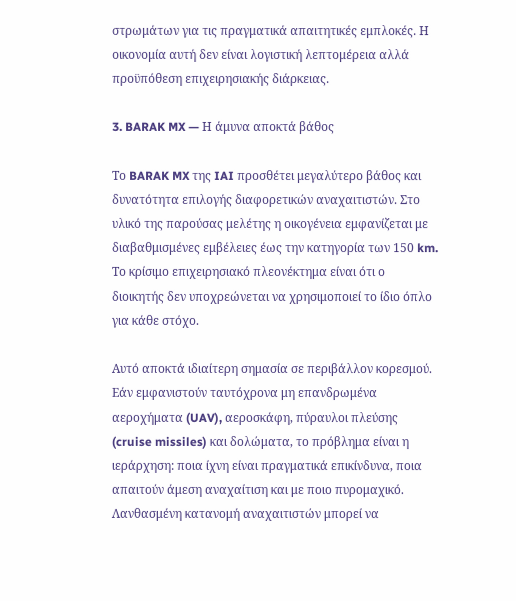στρωμάτων για τις πραγματικά απαιτητικές εμπλοκές. Η οικονομία αυτή δεν είναι λογιστική λεπτομέρεια αλλά προϋπόθεση επιχειρησιακής διάρκειας.

3. BARAK MX — Η άμυνα αποκτά βάθος

Το BARAK MX της IAI προσθέτει μεγαλύτερο βάθος και δυνατότητα επιλογής διαφορετικών αναχαιτιστών. Στο υλικό της παρούσας μελέτης η οικογένεια εμφανίζεται με διαβαθμισμένες εμβέλειες έως την κατηγορία των 150 km. Το κρίσιμο επιχειρησιακό πλεονέκτημα είναι ότι ο διοικητής δεν υποχρεώνεται να χρησιμοποιεί το ίδιο όπλο για κάθε στόχο.

Αυτό αποκτά ιδιαίτερη σημασία σε περιβάλλον κορεσμού. Εάν εμφανιστούν ταυτόχρονα μη επανδρωμένα αεροχήματα (UAV), αεροσκάφη, πύραυλοι πλεύσης (cruise missiles) και δολώματα, το πρόβλημα είναι η ιεράρχηση: ποια ίχνη είναι πραγματικά επικίνδυνα, ποια απαιτούν άμεση αναχαίτιση και με ποιο πυρομαχικό. Λανθασμένη κατανομή αναχαιτιστών μπορεί να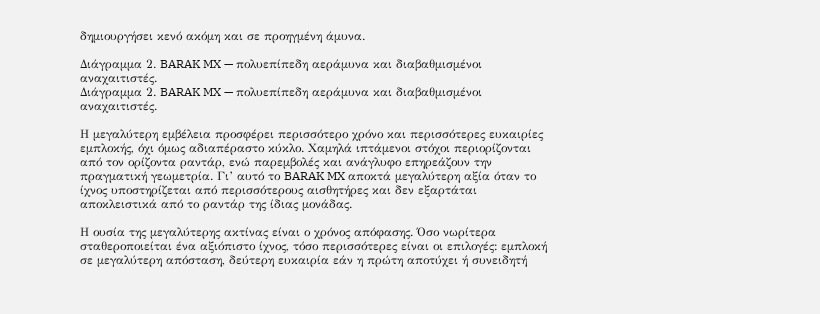δημιουργήσει κενό ακόμη και σε προηγμένη άμυνα.

Διάγραμμα 2. BARAK MX — πολυεπίπεδη αεράμυνα και διαβαθμισμένοι αναχαιτιστές.
Διάγραμμα 2. BARAK MX — πολυεπίπεδη αεράμυνα και διαβαθμισμένοι αναχαιτιστές.

Η μεγαλύτερη εμβέλεια προσφέρει περισσότερο χρόνο και περισσότερες ευκαιρίες εμπλοκής, όχι όμως αδιαπέραστο κύκλο. Χαμηλά ιπτάμενοι στόχοι περιορίζονται από τον ορίζοντα ραντάρ, ενώ παρεμβολές και ανάγλυφο επηρεάζουν την πραγματική γεωμετρία. Γι’ αυτό το BARAK MX αποκτά μεγαλύτερη αξία όταν το ίχνος υποστηρίζεται από περισσότερους αισθητήρες και δεν εξαρτάται αποκλειστικά από το ραντάρ της ίδιας μονάδας.

Η ουσία της μεγαλύτερης ακτίνας είναι ο χρόνος απόφασης. Όσο νωρίτερα σταθεροποιείται ένα αξιόπιστο ίχνος, τόσο περισσότερες είναι οι επιλογές: εμπλοκή σε μεγαλύτερη απόσταση, δεύτερη ευκαιρία εάν η πρώτη αποτύχει ή συνειδητή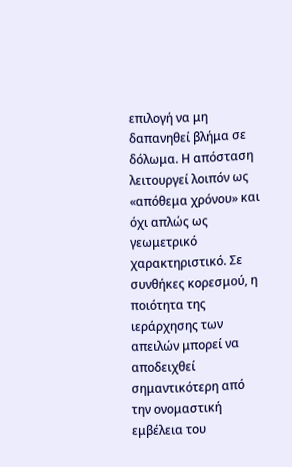επιλογή να μη δαπανηθεί βλήμα σε δόλωμα. Η απόσταση λειτουργεί λοιπόν ως «απόθεμα χρόνου» και όχι απλώς ως γεωμετρικό χαρακτηριστικό. Σε συνθήκες κορεσμού, η ποιότητα της ιεράρχησης των απειλών μπορεί να αποδειχθεί σημαντικότερη από την ονομαστική εμβέλεια του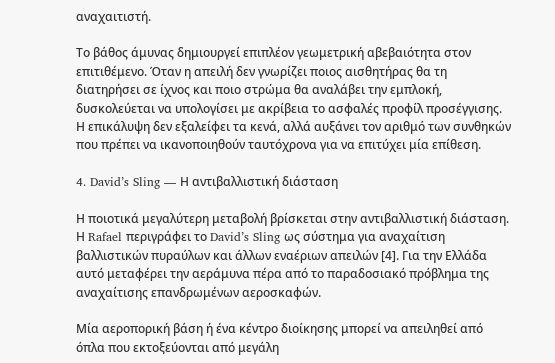αναχαιτιστή.

Το βάθος άμυνας δημιουργεί επιπλέον γεωμετρική αβεβαιότητα στον επιτιθέμενο. Όταν η απειλή δεν γνωρίζει ποιος αισθητήρας θα τη διατηρήσει σε ίχνος και ποιο στρώμα θα αναλάβει την εμπλοκή, δυσκολεύεται να υπολογίσει με ακρίβεια το ασφαλές προφίλ προσέγγισης. Η επικάλυψη δεν εξαλείφει τα κενά, αλλά αυξάνει τον αριθμό των συνθηκών που πρέπει να ικανοποιηθούν ταυτόχρονα για να επιτύχει μία επίθεση.

4. David’s Sling — Η αντιβαλλιστική διάσταση

Η ποιοτικά μεγαλύτερη μεταβολή βρίσκεται στην αντιβαλλιστική διάσταση. Η Rafael περιγράφει το David’s Sling ως σύστημα για αναχαίτιση βαλλιστικών πυραύλων και άλλων εναέριων απειλών [4]. Για την Ελλάδα αυτό μεταφέρει την αεράμυνα πέρα από το παραδοσιακό πρόβλημα της αναχαίτισης επανδρωμένων αεροσκαφών.

Μία αεροπορική βάση ή ένα κέντρο διοίκησης μπορεί να απειληθεί από όπλα που εκτοξεύονται από μεγάλη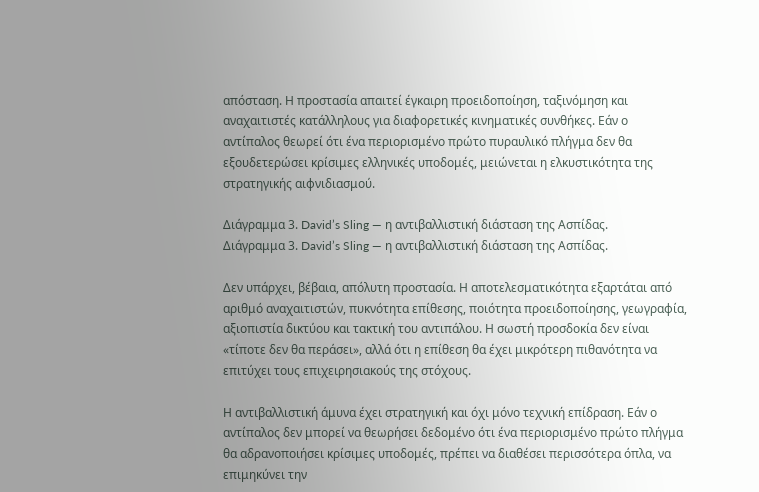απόσταση. Η προστασία απαιτεί έγκαιρη προειδοποίηση, ταξινόμηση και αναχαιτιστές κατάλληλους για διαφορετικές κινηματικές συνθήκες. Εάν ο αντίπαλος θεωρεί ότι ένα περιορισμένο πρώτο πυραυλικό πλήγμα δεν θα εξουδετερώσει κρίσιμες ελληνικές υποδομές, μειώνεται η ελκυστικότητα της στρατηγικής αιφνιδιασμού.

Διάγραμμα 3. David’s Sling — η αντιβαλλιστική διάσταση της Ασπίδας.
Διάγραμμα 3. David’s Sling — η αντιβαλλιστική διάσταση της Ασπίδας.

Δεν υπάρχει, βέβαια, απόλυτη προστασία. Η αποτελεσματικότητα εξαρτάται από αριθμό αναχαιτιστών, πυκνότητα επίθεσης, ποιότητα προειδοποίησης, γεωγραφία, αξιοπιστία δικτύου και τακτική του αντιπάλου. Η σωστή προσδοκία δεν είναι «τίποτε δεν θα περάσει», αλλά ότι η επίθεση θα έχει μικρότερη πιθανότητα να επιτύχει τους επιχειρησιακούς της στόχους.

Η αντιβαλλιστική άμυνα έχει στρατηγική και όχι μόνο τεχνική επίδραση. Εάν ο αντίπαλος δεν μπορεί να θεωρήσει δεδομένο ότι ένα περιορισμένο πρώτο πλήγμα θα αδρανοποιήσει κρίσιμες υποδομές, πρέπει να διαθέσει περισσότερα όπλα, να επιμηκύνει την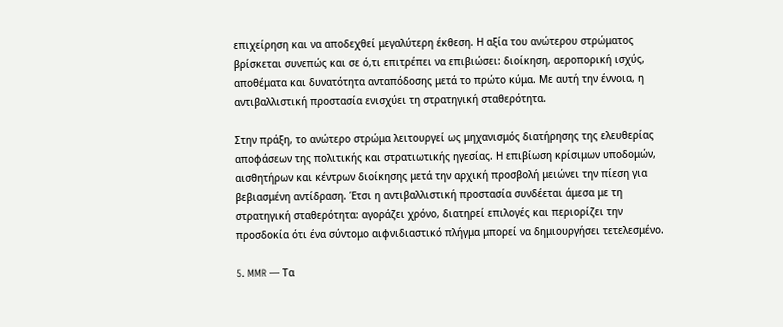επιχείρηση και να αποδεχθεί μεγαλύτερη έκθεση. Η αξία του ανώτερου στρώματος βρίσκεται συνεπώς και σε ό,τι επιτρέπει να επιβιώσει: διοίκηση, αεροπορική ισχύς, αποθέματα και δυνατότητα ανταπόδοσης μετά το πρώτο κύμα. Με αυτή την έννοια, η αντιβαλλιστική προστασία ενισχύει τη στρατηγική σταθερότητα.

Στην πράξη, το ανώτερο στρώμα λειτουργεί ως μηχανισμός διατήρησης της ελευθερίας αποφάσεων της πολιτικής και στρατιωτικής ηγεσίας. Η επιβίωση κρίσιμων υποδομών, αισθητήρων και κέντρων διοίκησης μετά την αρχική προσβολή μειώνει την πίεση για βεβιασμένη αντίδραση. Έτσι η αντιβαλλιστική προστασία συνδέεται άμεσα με τη στρατηγική σταθερότητα: αγοράζει χρόνο, διατηρεί επιλογές και περιορίζει την προσδοκία ότι ένα σύντομο αιφνιδιαστικό πλήγμα μπορεί να δημιουργήσει τετελεσμένο.

5. MMR — Τα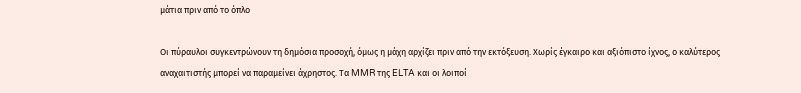μάτια πριν από το όπλο

Οι πύραυλοι συγκεντρώνουν τη δημόσια προσοχή, όμως η μάχη αρχίζει πριν από την εκτόξευση. Χωρίς έγκαιρο και αξιόπιστο ίχνος, ο καλύτερος αναχαιτιστής μπορεί να παραμείνει άχρηστος. Τα MMR της ELTA και οι λοιποί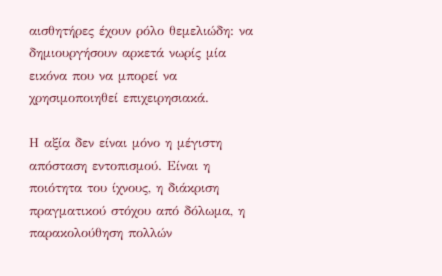αισθητήρες έχουν ρόλο θεμελιώδη: να δημιουργήσουν αρκετά νωρίς μία εικόνα που να μπορεί να χρησιμοποιηθεί επιχειρησιακά.

Η αξία δεν είναι μόνο η μέγιστη απόσταση εντοπισμού. Είναι η ποιότητα του ίχνους, η διάκριση πραγματικού στόχου από δόλωμα, η παρακολούθηση πολλών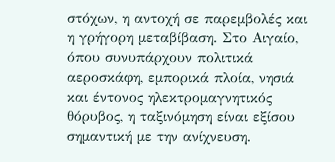στόχων, η αντοχή σε παρεμβολές και η γρήγορη μεταβίβαση. Στο Αιγαίο, όπου συνυπάρχουν πολιτικά αεροσκάφη, εμπορικά πλοία, νησιά και έντονος ηλεκτρομαγνητικός θόρυβος, η ταξινόμηση είναι εξίσου σημαντική με την ανίχνευση.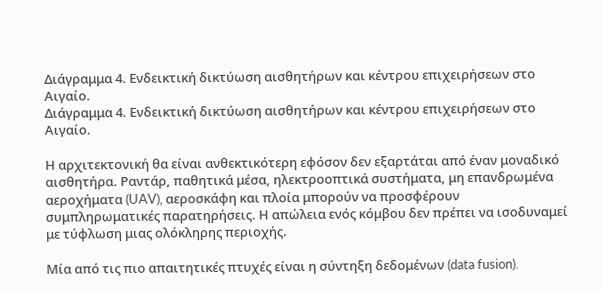Διάγραμμα 4. Ενδεικτική δικτύωση αισθητήρων και κέντρου επιχειρήσεων στο Αιγαίο.
Διάγραμμα 4. Ενδεικτική δικτύωση αισθητήρων και κέντρου επιχειρήσεων στο Αιγαίο.

Η αρχιτεκτονική θα είναι ανθεκτικότερη εφόσον δεν εξαρτάται από έναν μοναδικό αισθητήρα. Ραντάρ, παθητικά μέσα, ηλεκτροοπτικά συστήματα, μη επανδρωμένα αεροχήματα (UAV), αεροσκάφη και πλοία μπορούν να προσφέρουν συμπληρωματικές παρατηρήσεις. Η απώλεια ενός κόμβου δεν πρέπει να ισοδυναμεί με τύφλωση μιας ολόκληρης περιοχής.

Μία από τις πιο απαιτητικές πτυχές είναι η σύντηξη δεδομένων (data fusion).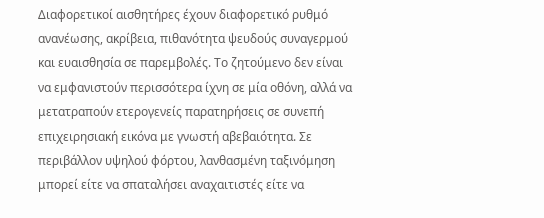Διαφορετικοί αισθητήρες έχουν διαφορετικό ρυθμό ανανέωσης, ακρίβεια, πιθανότητα ψευδούς συναγερμού και ευαισθησία σε παρεμβολές. Το ζητούμενο δεν είναι να εμφανιστούν περισσότερα ίχνη σε μία οθόνη, αλλά να μετατραπούν ετερογενείς παρατηρήσεις σε συνεπή επιχειρησιακή εικόνα με γνωστή αβεβαιότητα. Σε περιβάλλον υψηλού φόρτου, λανθασμένη ταξινόμηση μπορεί είτε να σπαταλήσει αναχαιτιστές είτε να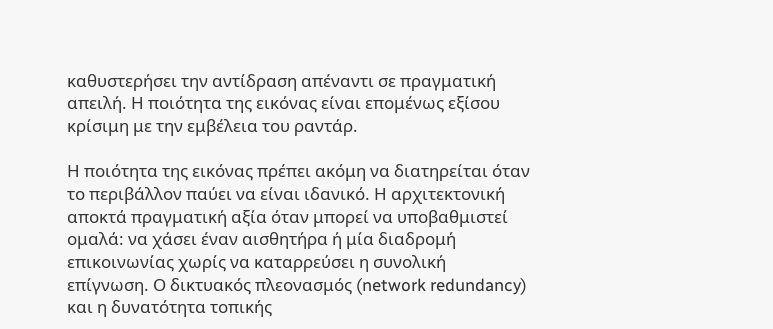καθυστερήσει την αντίδραση απέναντι σε πραγματική απειλή. Η ποιότητα της εικόνας είναι επομένως εξίσου κρίσιμη με την εμβέλεια του ραντάρ.

Η ποιότητα της εικόνας πρέπει ακόμη να διατηρείται όταν το περιβάλλον παύει να είναι ιδανικό. Η αρχιτεκτονική αποκτά πραγματική αξία όταν μπορεί να υποβαθμιστεί ομαλά: να χάσει έναν αισθητήρα ή μία διαδρομή επικοινωνίας χωρίς να καταρρεύσει η συνολική επίγνωση. Ο δικτυακός πλεονασμός (network redundancy) και η δυνατότητα τοπικής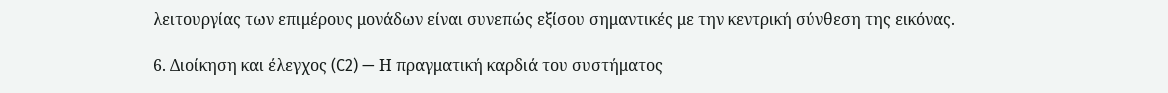λειτουργίας των επιμέρους μονάδων είναι συνεπώς εξίσου σημαντικές με την κεντρική σύνθεση της εικόνας.

6. Διοίκηση και έλεγχος (C2) — Η πραγματική καρδιά του συστήματος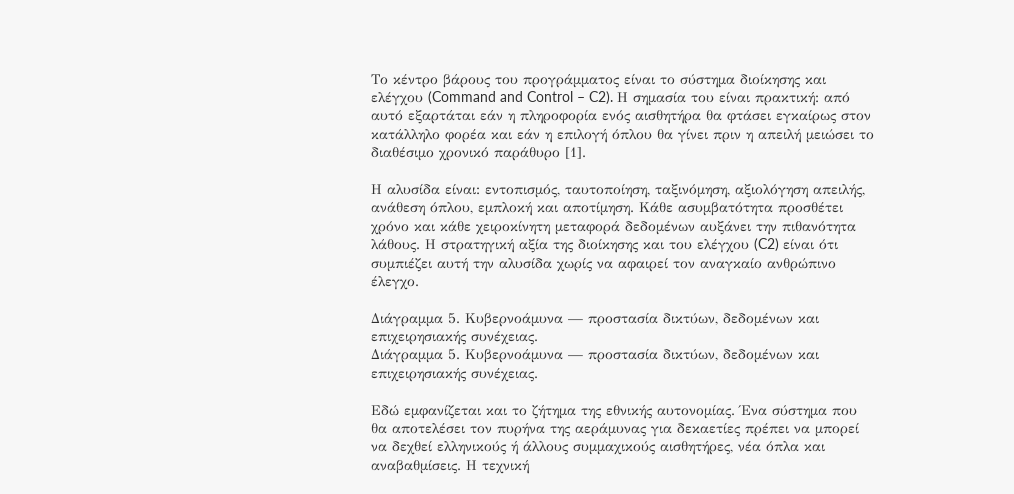Το κέντρο βάρους του προγράμματος είναι το σύστημα διοίκησης και ελέγχου (Command and Control – C2). Η σημασία του είναι πρακτική: από αυτό εξαρτάται εάν η πληροφορία ενός αισθητήρα θα φτάσει εγκαίρως στον κατάλληλο φορέα και εάν η επιλογή όπλου θα γίνει πριν η απειλή μειώσει το διαθέσιμο χρονικό παράθυρο [1].

Η αλυσίδα είναι: εντοπισμός, ταυτοποίηση, ταξινόμηση, αξιολόγηση απειλής, ανάθεση όπλου, εμπλοκή και αποτίμηση. Κάθε ασυμβατότητα προσθέτει χρόνο και κάθε χειροκίνητη μεταφορά δεδομένων αυξάνει την πιθανότητα λάθους. Η στρατηγική αξία της διοίκησης και του ελέγχου (C2) είναι ότι συμπιέζει αυτή την αλυσίδα χωρίς να αφαιρεί τον αναγκαίο ανθρώπινο έλεγχο.

Διάγραμμα 5. Κυβερνοάμυνα — προστασία δικτύων, δεδομένων και επιχειρησιακής συνέχειας.
Διάγραμμα 5. Κυβερνοάμυνα — προστασία δικτύων, δεδομένων και επιχειρησιακής συνέχειας.

Εδώ εμφανίζεται και το ζήτημα της εθνικής αυτονομίας. Ένα σύστημα που θα αποτελέσει τον πυρήνα της αεράμυνας για δεκαετίες πρέπει να μπορεί να δεχθεί ελληνικούς ή άλλους συμμαχικούς αισθητήρες, νέα όπλα και αναβαθμίσεις. Η τεχνική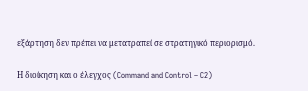εξάρτηση δεν πρέπει να μετατραπεί σε στρατηγικό περιορισμό.

Η διοίκηση και ο έλεγχος (Command and Control – C2)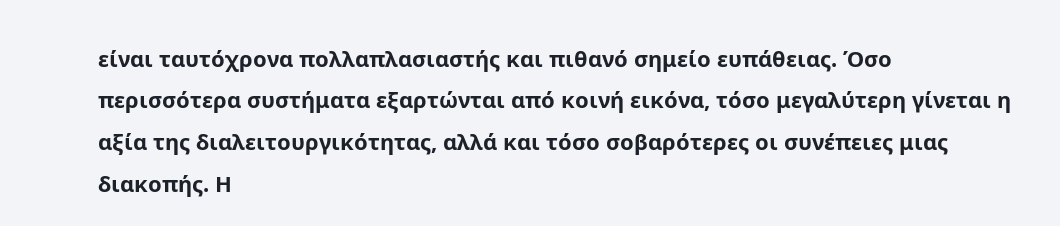είναι ταυτόχρονα πολλαπλασιαστής και πιθανό σημείο ευπάθειας. Όσο περισσότερα συστήματα εξαρτώνται από κοινή εικόνα, τόσο μεγαλύτερη γίνεται η αξία της διαλειτουργικότητας, αλλά και τόσο σοβαρότερες οι συνέπειες μιας διακοπής. Η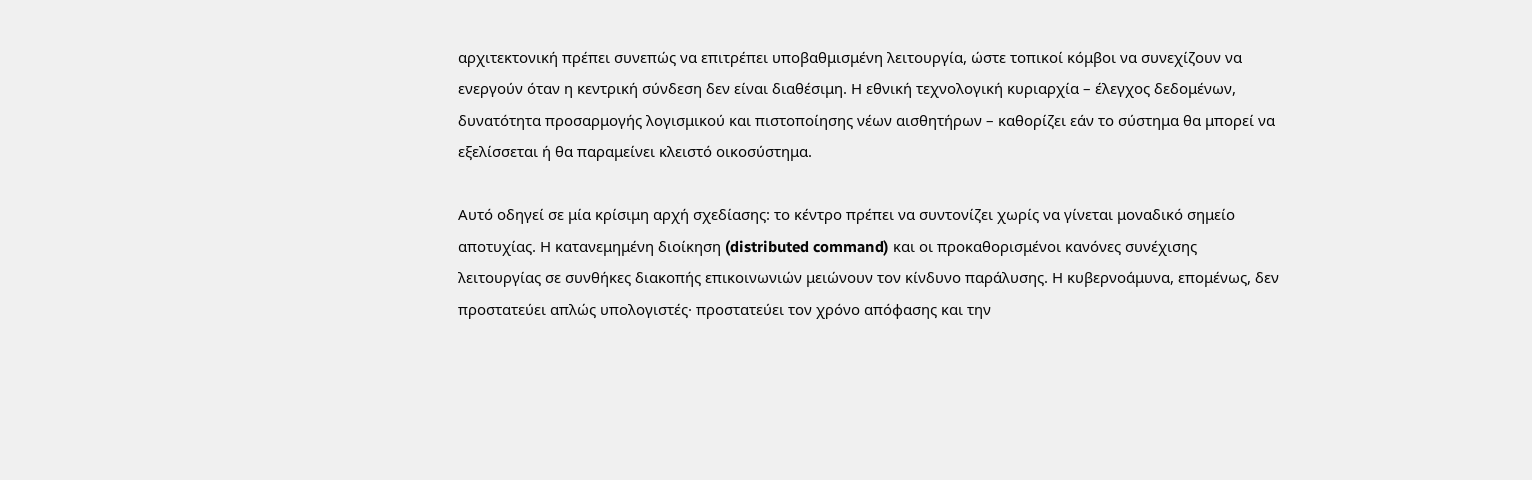αρχιτεκτονική πρέπει συνεπώς να επιτρέπει υποβαθμισμένη λειτουργία, ώστε τοπικοί κόμβοι να συνεχίζουν να ενεργούν όταν η κεντρική σύνδεση δεν είναι διαθέσιμη. Η εθνική τεχνολογική κυριαρχία – έλεγχος δεδομένων, δυνατότητα προσαρμογής λογισμικού και πιστοποίησης νέων αισθητήρων – καθορίζει εάν το σύστημα θα μπορεί να εξελίσσεται ή θα παραμείνει κλειστό οικοσύστημα.

Αυτό οδηγεί σε μία κρίσιμη αρχή σχεδίασης: το κέντρο πρέπει να συντονίζει χωρίς να γίνεται μοναδικό σημείο αποτυχίας. Η κατανεμημένη διοίκηση (distributed command) και οι προκαθορισμένοι κανόνες συνέχισης λειτουργίας σε συνθήκες διακοπής επικοινωνιών μειώνουν τον κίνδυνο παράλυσης. Η κυβερνοάμυνα, επομένως, δεν προστατεύει απλώς υπολογιστές· προστατεύει τον χρόνο απόφασης και την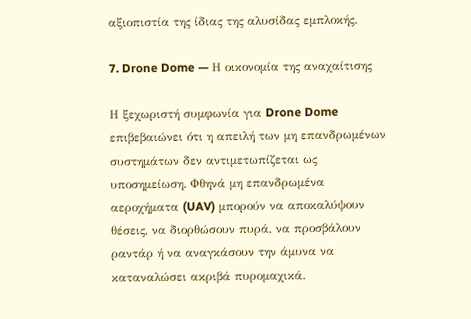αξιοπιστία της ίδιας της αλυσίδας εμπλοκής.

7. Drone Dome — Η οικονομία της αναχαίτισης

Η ξεχωριστή συμφωνία για Drone Dome επιβεβαιώνει ότι η απειλή των μη επανδρωμένων συστημάτων δεν αντιμετωπίζεται ως υποσημείωση. Φθηνά μη επανδρωμένα αεροχήματα (UAV) μπορούν να αποκαλύψουν θέσεις, να διορθώσουν πυρά, να προσβάλουν ραντάρ ή να αναγκάσουν την άμυνα να καταναλώσει ακριβά πυρομαχικά.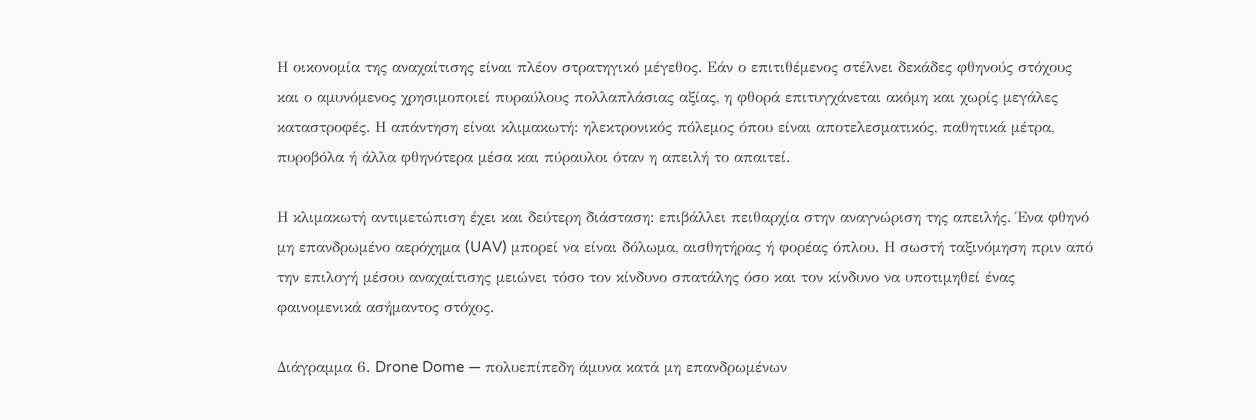Η οικονομία της αναχαίτισης είναι πλέον στρατηγικό μέγεθος. Εάν ο επιτιθέμενος στέλνει δεκάδες φθηνούς στόχους και ο αμυνόμενος χρησιμοποιεί πυραύλους πολλαπλάσιας αξίας, η φθορά επιτυγχάνεται ακόμη και χωρίς μεγάλες καταστροφές. Η απάντηση είναι κλιμακωτή: ηλεκτρονικός πόλεμος όπου είναι αποτελεσματικός, παθητικά μέτρα, πυροβόλα ή άλλα φθηνότερα μέσα και πύραυλοι όταν η απειλή το απαιτεί.

Η κλιμακωτή αντιμετώπιση έχει και δεύτερη διάσταση: επιβάλλει πειθαρχία στην αναγνώριση της απειλής. Ένα φθηνό μη επανδρωμένο αερόχημα (UAV) μπορεί να είναι δόλωμα, αισθητήρας ή φορέας όπλου. Η σωστή ταξινόμηση πριν από την επιλογή μέσου αναχαίτισης μειώνει τόσο τον κίνδυνο σπατάλης όσο και τον κίνδυνο να υποτιμηθεί ένας φαινομενικά ασήμαντος στόχος.

Διάγραμμα 6. Drone Dome — πολυεπίπεδη άμυνα κατά μη επανδρωμένων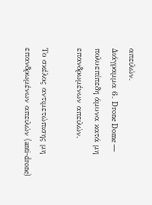απειλών.
Διάγραμμα 6. Drone Dome — πολυεπίπεδη άμυνα κατά μη επανδρωμένων απειλών.

Το σκέλος αντιμετώπισης μη επανδρωμένων απειλών (anti-drone)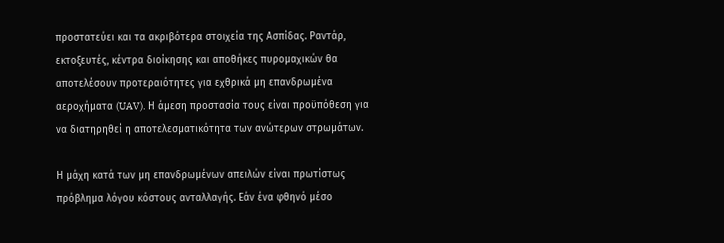προστατεύει και τα ακριβότερα στοιχεία της Ασπίδας. Ραντάρ, εκτοξευτές, κέντρα διοίκησης και αποθήκες πυρομαχικών θα αποτελέσουν προτεραιότητες για εχθρικά μη επανδρωμένα αεροχήματα (UAV). Η άμεση προστασία τους είναι προϋπόθεση για να διατηρηθεί η αποτελεσματικότητα των ανώτερων στρωμάτων.

Η μάχη κατά των μη επανδρωμένων απειλών είναι πρωτίστως πρόβλημα λόγου κόστους ανταλλαγής. Εάν ένα φθηνό μέσο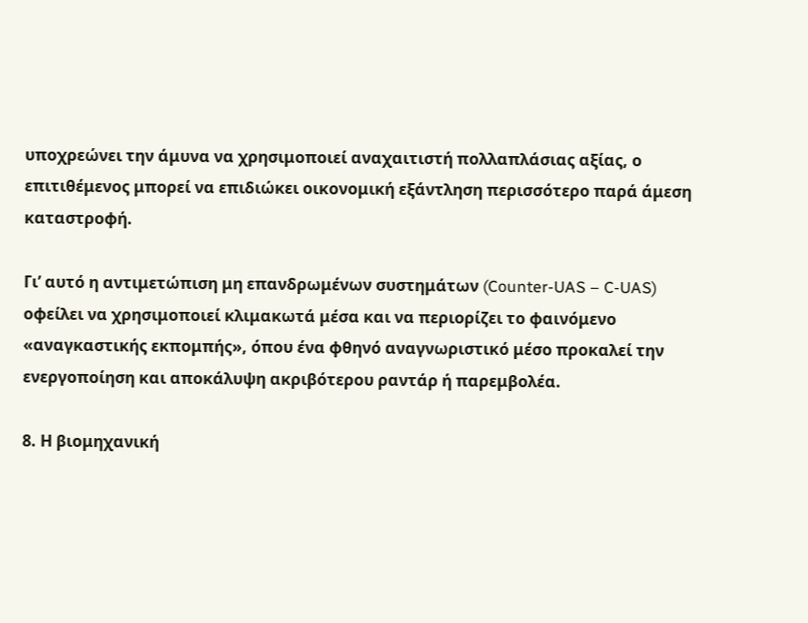υποχρεώνει την άμυνα να χρησιμοποιεί αναχαιτιστή πολλαπλάσιας αξίας, ο επιτιθέμενος μπορεί να επιδιώκει οικονομική εξάντληση περισσότερο παρά άμεση καταστροφή.

Γι’ αυτό η αντιμετώπιση μη επανδρωμένων συστημάτων (Counter-UAS – C-UAS) οφείλει να χρησιμοποιεί κλιμακωτά μέσα και να περιορίζει το φαινόμενο «αναγκαστικής εκπομπής», όπου ένα φθηνό αναγνωριστικό μέσο προκαλεί την ενεργοποίηση και αποκάλυψη ακριβότερου ραντάρ ή παρεμβολέα.

8. Η βιομηχανική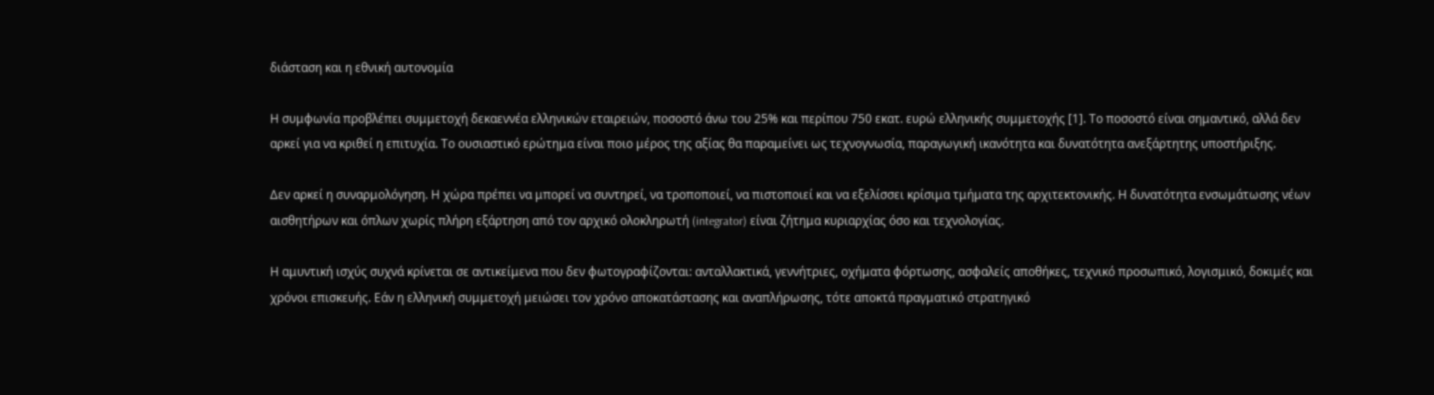διάσταση και η εθνική αυτονομία

Η συμφωνία προβλέπει συμμετοχή δεκαεννέα ελληνικών εταιρειών, ποσοστό άνω του 25% και περίπου 750 εκατ. ευρώ ελληνικής συμμετοχής [1]. Το ποσοστό είναι σημαντικό, αλλά δεν αρκεί για να κριθεί η επιτυχία. Το ουσιαστικό ερώτημα είναι ποιο μέρος της αξίας θα παραμείνει ως τεχνογνωσία, παραγωγική ικανότητα και δυνατότητα ανεξάρτητης υποστήριξης.

Δεν αρκεί η συναρμολόγηση. Η χώρα πρέπει να μπορεί να συντηρεί, να τροποποιεί, να πιστοποιεί και να εξελίσσει κρίσιμα τμήματα της αρχιτεκτονικής. Η δυνατότητα ενσωμάτωσης νέων αισθητήρων και όπλων χωρίς πλήρη εξάρτηση από τον αρχικό ολοκληρωτή (integrator) είναι ζήτημα κυριαρχίας όσο και τεχνολογίας.

Η αμυντική ισχύς συχνά κρίνεται σε αντικείμενα που δεν φωτογραφίζονται: ανταλλακτικά, γεννήτριες, οχήματα φόρτωσης, ασφαλείς αποθήκες, τεχνικό προσωπικό, λογισμικό, δοκιμές και χρόνοι επισκευής. Εάν η ελληνική συμμετοχή μειώσει τον χρόνο αποκατάστασης και αναπλήρωσης, τότε αποκτά πραγματικό στρατηγικό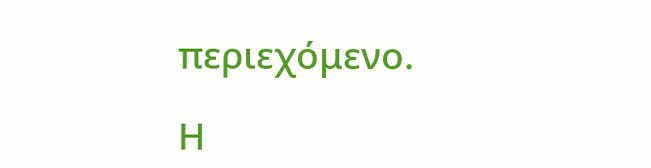περιεχόμενο.

Η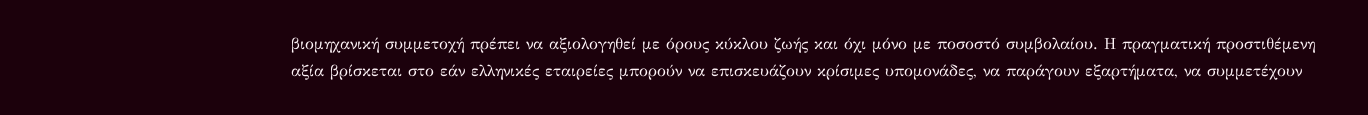βιομηχανική συμμετοχή πρέπει να αξιολογηθεί με όρους κύκλου ζωής και όχι μόνο με ποσοστό συμβολαίου. Η πραγματική προστιθέμενη αξία βρίσκεται στο εάν ελληνικές εταιρείες μπορούν να επισκευάζουν κρίσιμες υπομονάδες, να παράγουν εξαρτήματα, να συμμετέχουν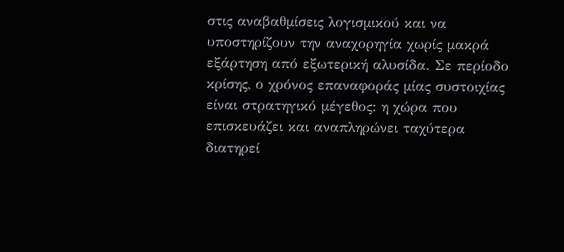στις αναβαθμίσεις λογισμικού και να υποστηρίζουν την αναχορηγία χωρίς μακρά εξάρτηση από εξωτερική αλυσίδα. Σε περίοδο κρίσης, ο χρόνος επαναφοράς μίας συστοιχίας είναι στρατηγικό μέγεθος: η χώρα που επισκευάζει και αναπληρώνει ταχύτερα διατηρεί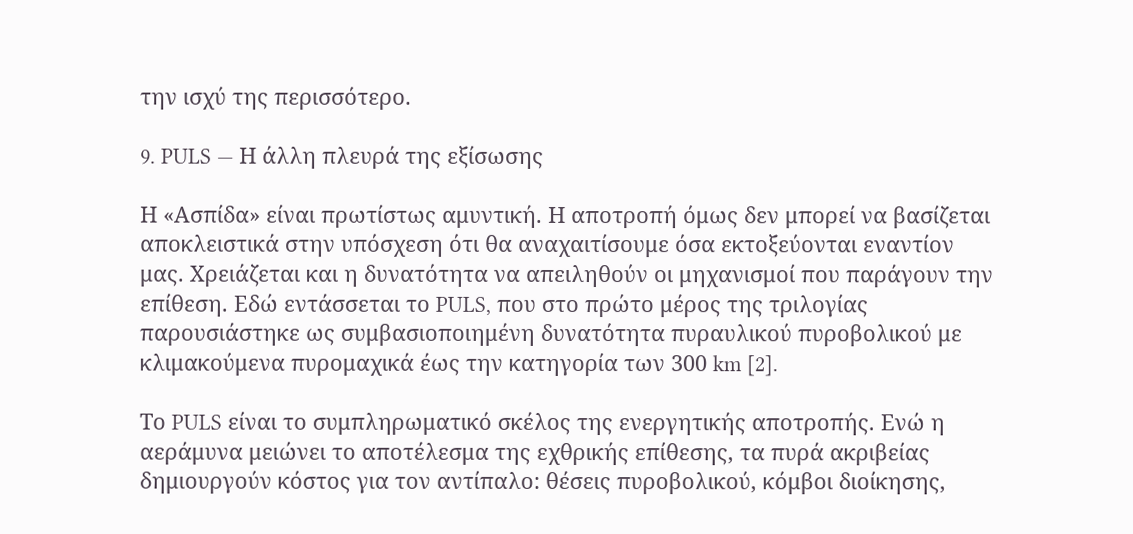την ισχύ της περισσότερο.

9. PULS — Η άλλη πλευρά της εξίσωσης

Η «Ασπίδα» είναι πρωτίστως αμυντική. Η αποτροπή όμως δεν μπορεί να βασίζεται αποκλειστικά στην υπόσχεση ότι θα αναχαιτίσουμε όσα εκτοξεύονται εναντίον μας. Χρειάζεται και η δυνατότητα να απειληθούν οι μηχανισμοί που παράγουν την επίθεση. Εδώ εντάσσεται το PULS, που στο πρώτο μέρος της τριλογίας παρουσιάστηκε ως συμβασιοποιημένη δυνατότητα πυραυλικού πυροβολικού με κλιμακούμενα πυρομαχικά έως την κατηγορία των 300 km [2].

Το PULS είναι το συμπληρωματικό σκέλος της ενεργητικής αποτροπής. Ενώ η αεράμυνα μειώνει το αποτέλεσμα της εχθρικής επίθεσης, τα πυρά ακριβείας δημιουργούν κόστος για τον αντίπαλο: θέσεις πυροβολικού, κόμβοι διοίκησης,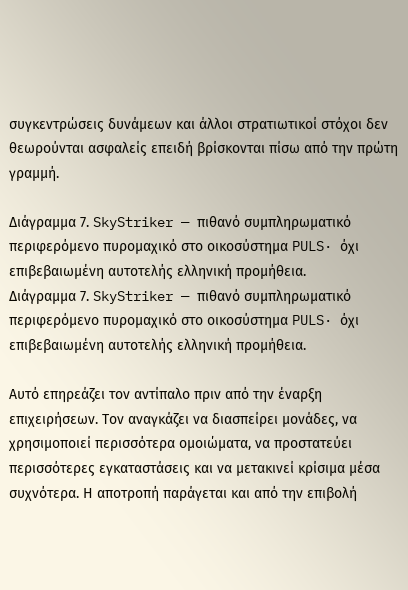συγκεντρώσεις δυνάμεων και άλλοι στρατιωτικοί στόχοι δεν θεωρούνται ασφαλείς επειδή βρίσκονται πίσω από την πρώτη γραμμή.

Διάγραμμα 7. SkyStriker — πιθανό συμπληρωματικό περιφερόμενο πυρομαχικό στο οικοσύστημα PULS· όχι επιβεβαιωμένη αυτοτελής ελληνική προμήθεια.
Διάγραμμα 7. SkyStriker — πιθανό συμπληρωματικό περιφερόμενο πυρομαχικό στο οικοσύστημα PULS· όχι επιβεβαιωμένη αυτοτελής ελληνική προμήθεια.

Αυτό επηρεάζει τον αντίπαλο πριν από την έναρξη επιχειρήσεων. Τον αναγκάζει να διασπείρει μονάδες, να χρησιμοποιεί περισσότερα ομοιώματα, να προστατεύει περισσότερες εγκαταστάσεις και να μετακινεί κρίσιμα μέσα συχνότερα. Η αποτροπή παράγεται και από την επιβολή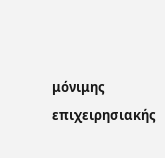μόνιμης επιχειρησιακής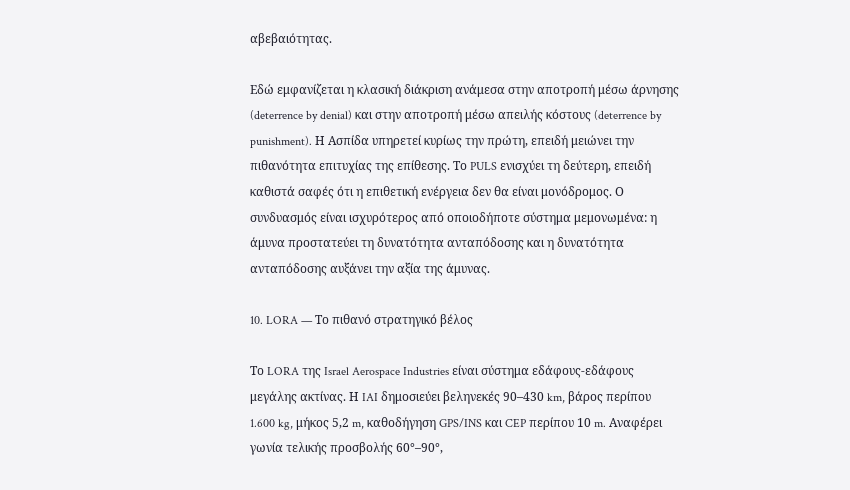αβεβαιότητας.

Εδώ εμφανίζεται η κλασική διάκριση ανάμεσα στην αποτροπή μέσω άρνησης (deterrence by denial) και στην αποτροπή μέσω απειλής κόστους (deterrence by punishment). Η Ασπίδα υπηρετεί κυρίως την πρώτη, επειδή μειώνει την πιθανότητα επιτυχίας της επίθεσης. Το PULS ενισχύει τη δεύτερη, επειδή καθιστά σαφές ότι η επιθετική ενέργεια δεν θα είναι μονόδρομος. Ο συνδυασμός είναι ισχυρότερος από οποιοδήποτε σύστημα μεμονωμένα: η άμυνα προστατεύει τη δυνατότητα ανταπόδοσης και η δυνατότητα ανταπόδοσης αυξάνει την αξία της άμυνας.

10. LORA — Το πιθανό στρατηγικό βέλος

Το LORA της Israel Aerospace Industries είναι σύστημα εδάφους-εδάφους μεγάλης ακτίνας. Η IAI δημοσιεύει βεληνεκές 90–430 km, βάρος περίπου 1.600 kg, μήκος 5,2 m, καθοδήγηση GPS/INS και CEP περίπου 10 m. Αναφέρει γωνία τελικής προσβολής 60°–90°,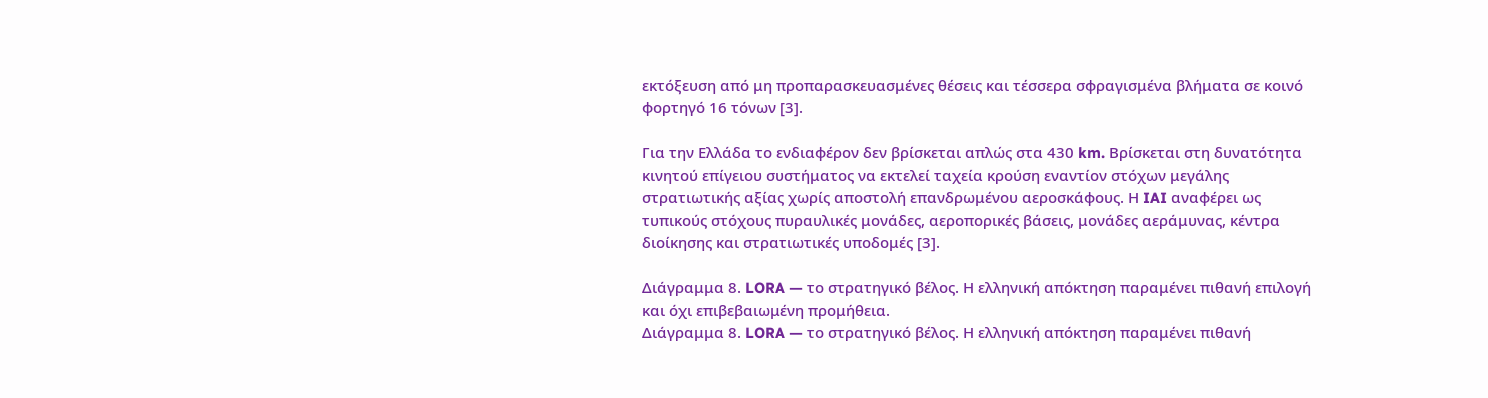εκτόξευση από μη προπαρασκευασμένες θέσεις και τέσσερα σφραγισμένα βλήματα σε κοινό φορτηγό 16 τόνων [3].

Για την Ελλάδα το ενδιαφέρον δεν βρίσκεται απλώς στα 430 km. Βρίσκεται στη δυνατότητα κινητού επίγειου συστήματος να εκτελεί ταχεία κρούση εναντίον στόχων μεγάλης στρατιωτικής αξίας χωρίς αποστολή επανδρωμένου αεροσκάφους. Η IAI αναφέρει ως τυπικούς στόχους πυραυλικές μονάδες, αεροπορικές βάσεις, μονάδες αεράμυνας, κέντρα διοίκησης και στρατιωτικές υποδομές [3].

Διάγραμμα 8. LORA — το στρατηγικό βέλος. Η ελληνική απόκτηση παραμένει πιθανή επιλογή και όχι επιβεβαιωμένη προμήθεια.
Διάγραμμα 8. LORA — το στρατηγικό βέλος. Η ελληνική απόκτηση παραμένει πιθανή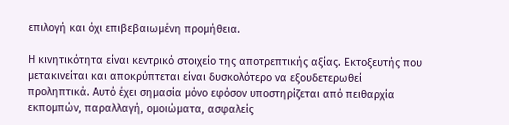επιλογή και όχι επιβεβαιωμένη προμήθεια.

Η κινητικότητα είναι κεντρικό στοιχείο της αποτρεπτικής αξίας. Εκτοξευτής που μετακινείται και αποκρύπτεται είναι δυσκολότερο να εξουδετερωθεί προληπτικά. Αυτό έχει σημασία μόνο εφόσον υποστηρίζεται από πειθαρχία εκπομπών, παραλλαγή, ομοιώματα, ασφαλείς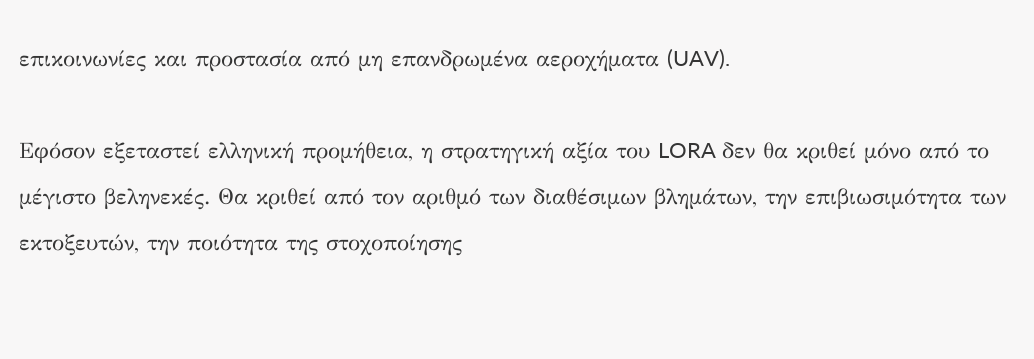επικοινωνίες και προστασία από μη επανδρωμένα αεροχήματα (UAV).

Εφόσον εξεταστεί ελληνική προμήθεια, η στρατηγική αξία του LORA δεν θα κριθεί μόνο από το μέγιστο βεληνεκές. Θα κριθεί από τον αριθμό των διαθέσιμων βλημάτων, την επιβιωσιμότητα των εκτοξευτών, την ποιότητα της στοχοποίησης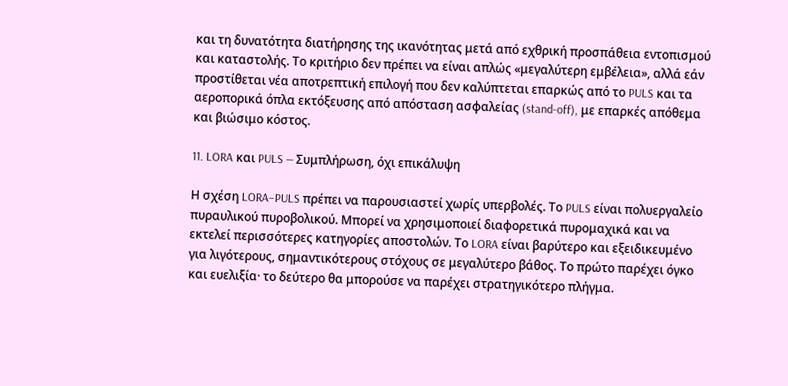και τη δυνατότητα διατήρησης της ικανότητας μετά από εχθρική προσπάθεια εντοπισμού και καταστολής. Το κριτήριο δεν πρέπει να είναι απλώς «μεγαλύτερη εμβέλεια», αλλά εάν προστίθεται νέα αποτρεπτική επιλογή που δεν καλύπτεται επαρκώς από το PULS και τα αεροπορικά όπλα εκτόξευσης από απόσταση ασφαλείας (stand-off), με επαρκές απόθεμα και βιώσιμο κόστος.

11. LORA και PULS — Συμπλήρωση, όχι επικάλυψη

Η σχέση LORA–PULS πρέπει να παρουσιαστεί χωρίς υπερβολές. Το PULS είναι πολυεργαλείο πυραυλικού πυροβολικού. Μπορεί να χρησιμοποιεί διαφορετικά πυρομαχικά και να εκτελεί περισσότερες κατηγορίες αποστολών. Το LORA είναι βαρύτερο και εξειδικευμένο για λιγότερους, σημαντικότερους στόχους σε μεγαλύτερο βάθος. Το πρώτο παρέχει όγκο και ευελιξία· το δεύτερο θα μπορούσε να παρέχει στρατηγικότερο πλήγμα.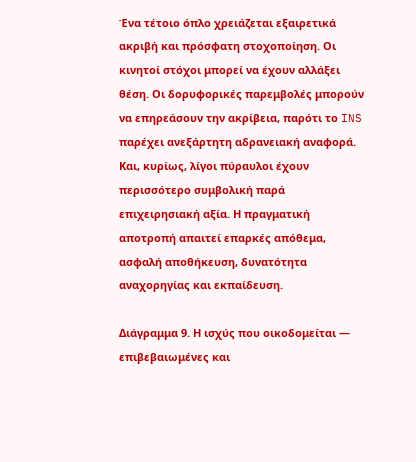Ένα τέτοιο όπλο χρειάζεται εξαιρετικά ακριβή και πρόσφατη στοχοποίηση. Οι κινητοί στόχοι μπορεί να έχουν αλλάξει θέση. Οι δορυφορικές παρεμβολές μπορούν να επηρεάσουν την ακρίβεια, παρότι το INS παρέχει ανεξάρτητη αδρανειακή αναφορά. Και, κυρίως, λίγοι πύραυλοι έχουν περισσότερο συμβολική παρά επιχειρησιακή αξία. Η πραγματική αποτροπή απαιτεί επαρκές απόθεμα, ασφαλή αποθήκευση, δυνατότητα αναχορηγίας και εκπαίδευση.

Διάγραμμα 9. Η ισχύς που οικοδομείται — επιβεβαιωμένες και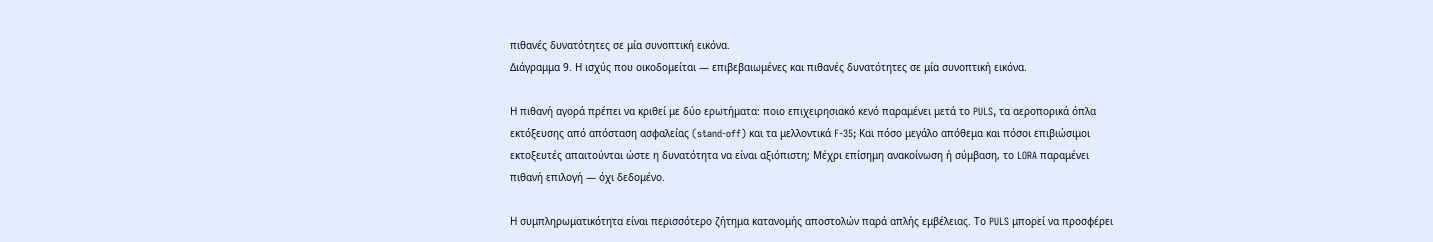πιθανές δυνατότητες σε μία συνοπτική εικόνα.
Διάγραμμα 9. Η ισχύς που οικοδομείται — επιβεβαιωμένες και πιθανές δυνατότητες σε μία συνοπτική εικόνα.

Η πιθανή αγορά πρέπει να κριθεί με δύο ερωτήματα: ποιο επιχειρησιακό κενό παραμένει μετά το PULS, τα αεροπορικά όπλα εκτόξευσης από απόσταση ασφαλείας (stand-off) και τα μελλοντικά F-35; Και πόσο μεγάλο απόθεμα και πόσοι επιβιώσιμοι εκτοξευτές απαιτούνται ώστε η δυνατότητα να είναι αξιόπιστη; Μέχρι επίσημη ανακοίνωση ή σύμβαση, το LORA παραμένει πιθανή επιλογή — όχι δεδομένο.

Η συμπληρωματικότητα είναι περισσότερο ζήτημα κατανομής αποστολών παρά απλής εμβέλειας. Το PULS μπορεί να προσφέρει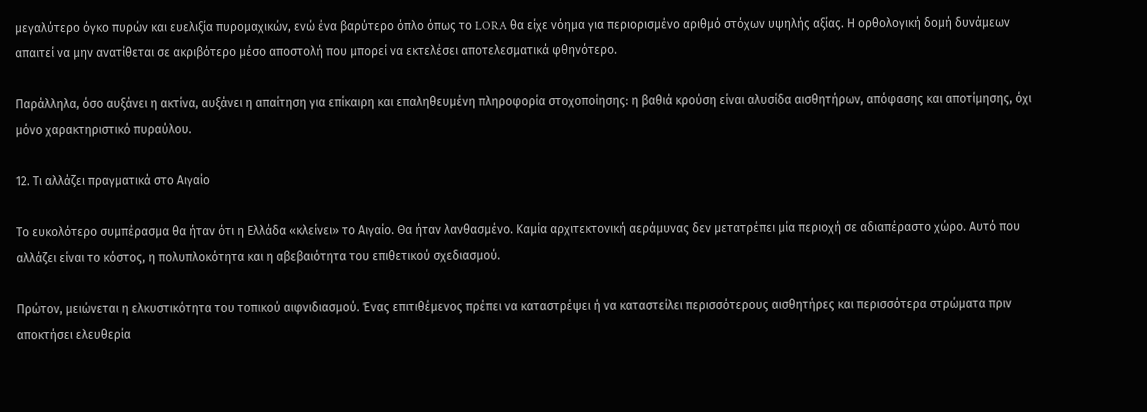μεγαλύτερο όγκο πυρών και ευελιξία πυρομαχικών, ενώ ένα βαρύτερο όπλο όπως το LORA θα είχε νόημα για περιορισμένο αριθμό στόχων υψηλής αξίας. Η ορθολογική δομή δυνάμεων απαιτεί να μην ανατίθεται σε ακριβότερο μέσο αποστολή που μπορεί να εκτελέσει αποτελεσματικά φθηνότερο.

Παράλληλα, όσο αυξάνει η ακτίνα, αυξάνει η απαίτηση για επίκαιρη και επαληθευμένη πληροφορία στοχοποίησης: η βαθιά κρούση είναι αλυσίδα αισθητήρων, απόφασης και αποτίμησης, όχι μόνο χαρακτηριστικό πυραύλου.

12. Τι αλλάζει πραγματικά στο Αιγαίο

Το ευκολότερο συμπέρασμα θα ήταν ότι η Ελλάδα «κλείνει» το Αιγαίο. Θα ήταν λανθασμένο. Καμία αρχιτεκτονική αεράμυνας δεν μετατρέπει μία περιοχή σε αδιαπέραστο χώρο. Αυτό που αλλάζει είναι το κόστος, η πολυπλοκότητα και η αβεβαιότητα του επιθετικού σχεδιασμού.

Πρώτον, μειώνεται η ελκυστικότητα του τοπικού αιφνιδιασμού. Ένας επιτιθέμενος πρέπει να καταστρέψει ή να καταστείλει περισσότερους αισθητήρες και περισσότερα στρώματα πριν αποκτήσει ελευθερία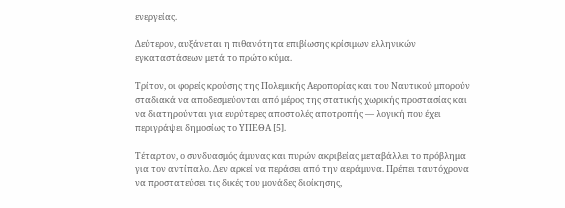ενεργείας.

Δεύτερον, αυξάνεται η πιθανότητα επιβίωσης κρίσιμων ελληνικών εγκαταστάσεων μετά το πρώτο κύμα.

Τρίτον, οι φορείς κρούσης της Πολεμικής Αεροπορίας και του Ναυτικού μπορούν σταδιακά να αποδεσμεύονται από μέρος της στατικής χωρικής προστασίας και να διατηρούνται για ευρύτερες αποστολές αποτροπής — λογική που έχει περιγράψει δημοσίως το ΥΠΕΘΑ [5].

Τέταρτον, ο συνδυασμός άμυνας και πυρών ακριβείας μεταβάλλει το πρόβλημα για τον αντίπαλο. Δεν αρκεί να περάσει από την αεράμυνα. Πρέπει ταυτόχρονα να προστατεύσει τις δικές του μονάδες διοίκησης,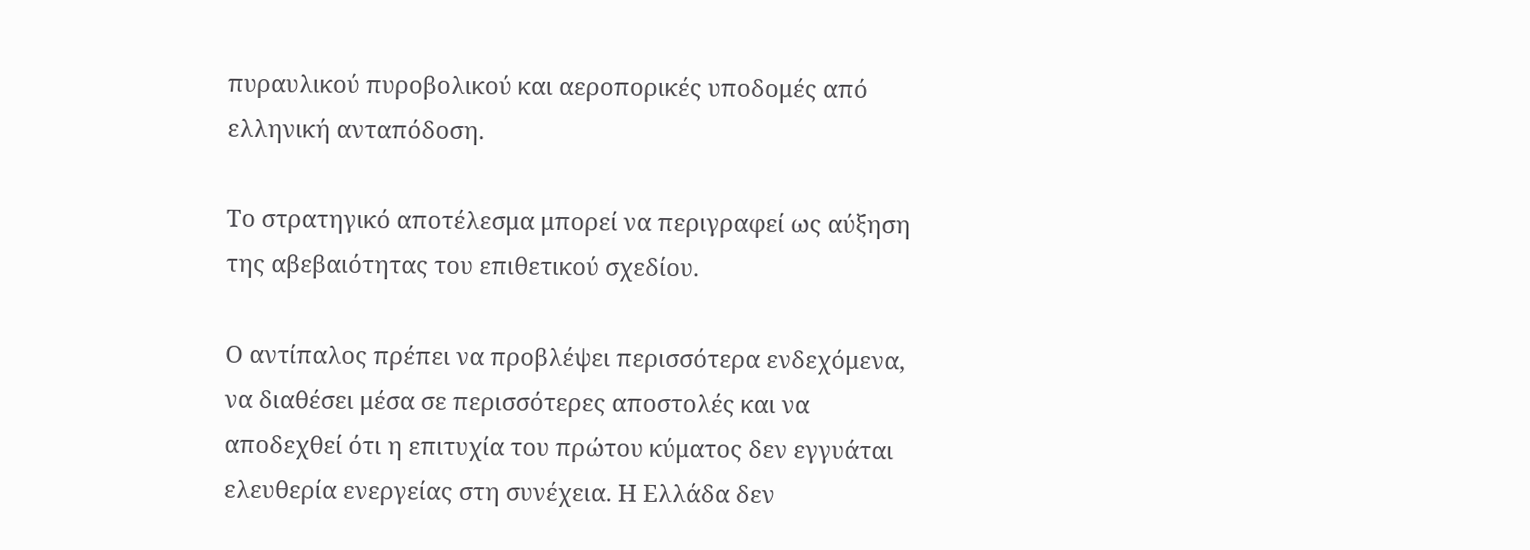πυραυλικού πυροβολικού και αεροπορικές υποδομές από ελληνική ανταπόδοση.

Το στρατηγικό αποτέλεσμα μπορεί να περιγραφεί ως αύξηση της αβεβαιότητας του επιθετικού σχεδίου.

Ο αντίπαλος πρέπει να προβλέψει περισσότερα ενδεχόμενα, να διαθέσει μέσα σε περισσότερες αποστολές και να αποδεχθεί ότι η επιτυχία του πρώτου κύματος δεν εγγυάται ελευθερία ενεργείας στη συνέχεια. Η Ελλάδα δεν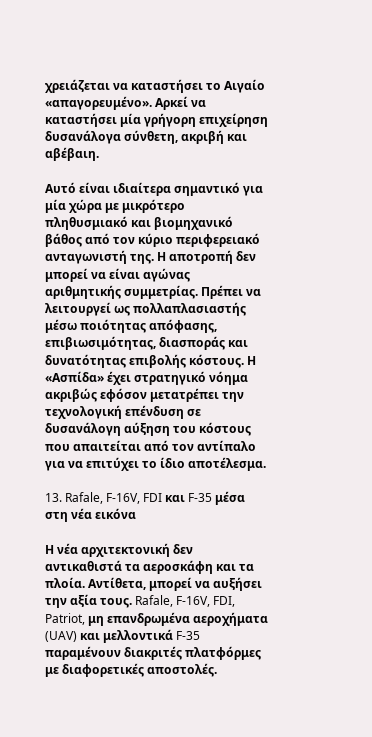χρειάζεται να καταστήσει το Αιγαίο «απαγορευμένο». Αρκεί να καταστήσει μία γρήγορη επιχείρηση δυσανάλογα σύνθετη, ακριβή και αβέβαιη.

Αυτό είναι ιδιαίτερα σημαντικό για μία χώρα με μικρότερο πληθυσμιακό και βιομηχανικό βάθος από τον κύριο περιφερειακό ανταγωνιστή της. Η αποτροπή δεν μπορεί να είναι αγώνας αριθμητικής συμμετρίας. Πρέπει να λειτουργεί ως πολλαπλασιαστής μέσω ποιότητας απόφασης, επιβιωσιμότητας, διασποράς και δυνατότητας επιβολής κόστους. Η «Ασπίδα» έχει στρατηγικό νόημα ακριβώς εφόσον μετατρέπει την τεχνολογική επένδυση σε δυσανάλογη αύξηση του κόστους που απαιτείται από τον αντίπαλο για να επιτύχει το ίδιο αποτέλεσμα.

13. Rafale, F-16V, FDI και F-35 μέσα στη νέα εικόνα

Η νέα αρχιτεκτονική δεν αντικαθιστά τα αεροσκάφη και τα πλοία. Αντίθετα, μπορεί να αυξήσει την αξία τους. Rafale, F-16V, FDI, Patriot, μη επανδρωμένα αεροχήματα (UAV) και μελλοντικά F-35 παραμένουν διακριτές πλατφόρμες με διαφορετικές αποστολές.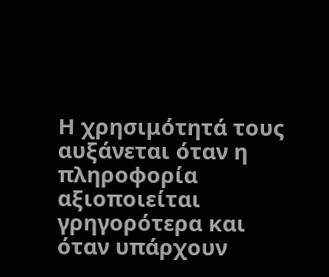Η χρησιμότητά τους αυξάνεται όταν η πληροφορία αξιοποιείται γρηγορότερα και όταν υπάρχουν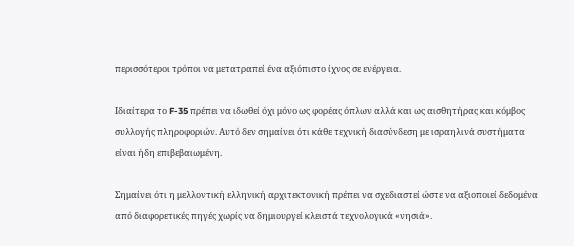περισσότεροι τρόποι να μετατραπεί ένα αξιόπιστο ίχνος σε ενέργεια.

Ιδιαίτερα το F-35 πρέπει να ιδωθεί όχι μόνο ως φορέας όπλων αλλά και ως αισθητήρας και κόμβος συλλογής πληροφοριών. Αυτό δεν σημαίνει ότι κάθε τεχνική διασύνδεση με ισραηλινά συστήματα είναι ήδη επιβεβαιωμένη.

Σημαίνει ότι η μελλοντική ελληνική αρχιτεκτονική πρέπει να σχεδιαστεί ώστε να αξιοποιεί δεδομένα από διαφορετικές πηγές χωρίς να δημιουργεί κλειστά τεχνολογικά «νησιά».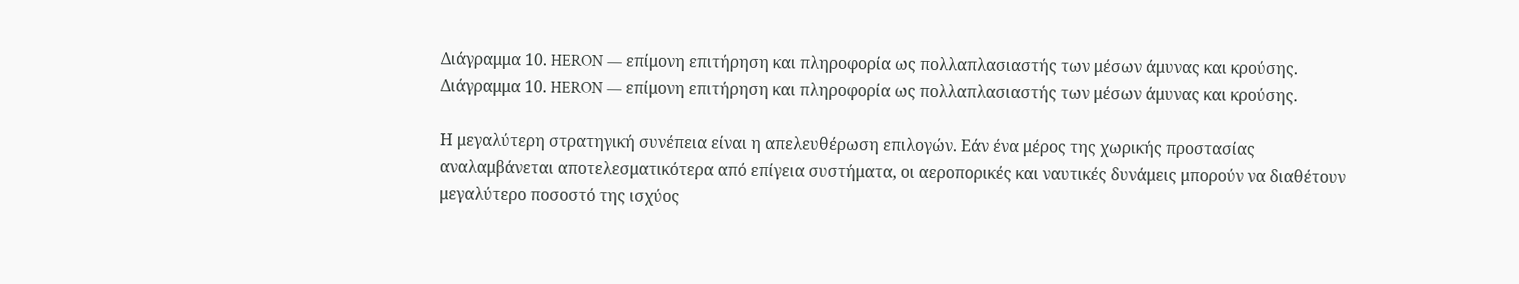Διάγραμμα 10. HERON — επίμονη επιτήρηση και πληροφορία ως πολλαπλασιαστής των μέσων άμυνας και κρούσης.
Διάγραμμα 10. HERON — επίμονη επιτήρηση και πληροφορία ως πολλαπλασιαστής των μέσων άμυνας και κρούσης.

Η μεγαλύτερη στρατηγική συνέπεια είναι η απελευθέρωση επιλογών. Εάν ένα μέρος της χωρικής προστασίας αναλαμβάνεται αποτελεσματικότερα από επίγεια συστήματα, οι αεροπορικές και ναυτικές δυνάμεις μπορούν να διαθέτουν μεγαλύτερο ποσοστό της ισχύος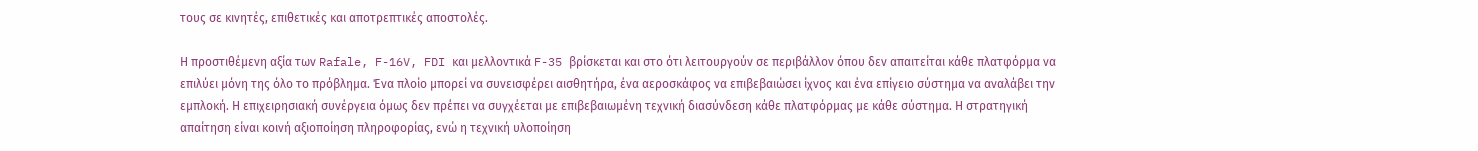τους σε κινητές, επιθετικές και αποτρεπτικές αποστολές.

Η προστιθέμενη αξία των Rafale, F-16V, FDI και μελλοντικά F-35 βρίσκεται και στο ότι λειτουργούν σε περιβάλλον όπου δεν απαιτείται κάθε πλατφόρμα να επιλύει μόνη της όλο το πρόβλημα. Ένα πλοίο μπορεί να συνεισφέρει αισθητήρα, ένα αεροσκάφος να επιβεβαιώσει ίχνος και ένα επίγειο σύστημα να αναλάβει την εμπλοκή. Η επιχειρησιακή συνέργεια όμως δεν πρέπει να συγχέεται με επιβεβαιωμένη τεχνική διασύνδεση κάθε πλατφόρμας με κάθε σύστημα. Η στρατηγική απαίτηση είναι κοινή αξιοποίηση πληροφορίας, ενώ η τεχνική υλοποίηση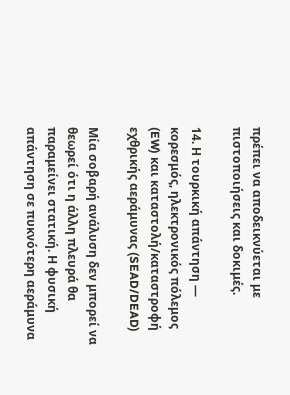πρέπει να αποδεικνύεται με πιστοποιήσεις και δοκιμές.

14. Η τουρκική απάντηση — κορεσμός, ηλεκτρονικός πόλεμος (EW) και καταστολή/καταστροφή εχθρικής αεράμυνας (SEAD/DEAD)

Μία σοβαρή ανάλυση δεν μπορεί να θεωρεί ότι η άλλη πλευρά θα παραμείνει στατική. Η φυσική απάντηση σε πυκνότερη αεράμυνα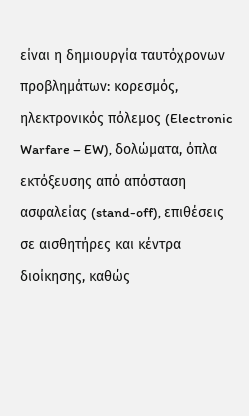είναι η δημιουργία ταυτόχρονων προβλημάτων: κορεσμός, ηλεκτρονικός πόλεμος (Electronic Warfare – EW), δολώματα, όπλα εκτόξευσης από απόσταση ασφαλείας (stand-off), επιθέσεις σε αισθητήρες και κέντρα διοίκησης, καθώς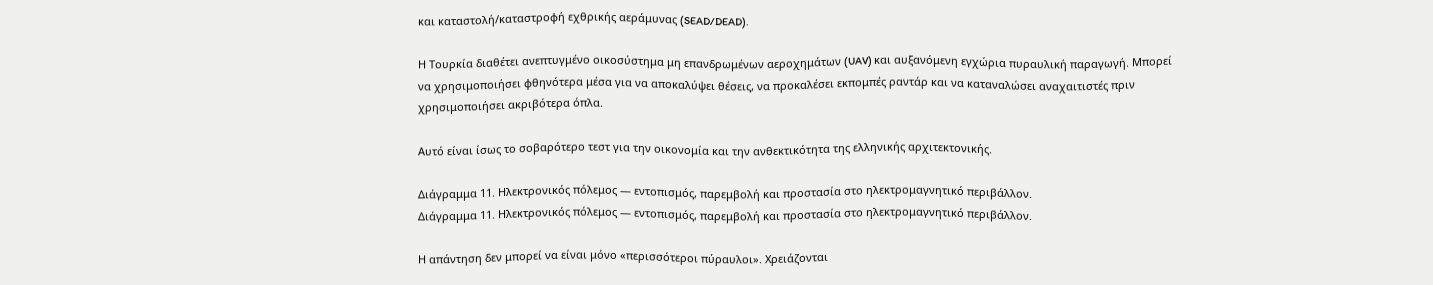και καταστολή/καταστροφή εχθρικής αεράμυνας (SEAD/DEAD).

Η Τουρκία διαθέτει ανεπτυγμένο οικοσύστημα μη επανδρωμένων αεροχημάτων (UAV) και αυξανόμενη εγχώρια πυραυλική παραγωγή. Μπορεί να χρησιμοποιήσει φθηνότερα μέσα για να αποκαλύψει θέσεις, να προκαλέσει εκπομπές ραντάρ και να καταναλώσει αναχαιτιστές πριν χρησιμοποιήσει ακριβότερα όπλα.

Αυτό είναι ίσως το σοβαρότερο τεστ για την οικονομία και την ανθεκτικότητα της ελληνικής αρχιτεκτονικής.

Διάγραμμα 11. Ηλεκτρονικός πόλεμος — εντοπισμός, παρεμβολή και προστασία στο ηλεκτρομαγνητικό περιβάλλον.
Διάγραμμα 11. Ηλεκτρονικός πόλεμος — εντοπισμός, παρεμβολή και προστασία στο ηλεκτρομαγνητικό περιβάλλον.

Η απάντηση δεν μπορεί να είναι μόνο «περισσότεροι πύραυλοι». Χρειάζονται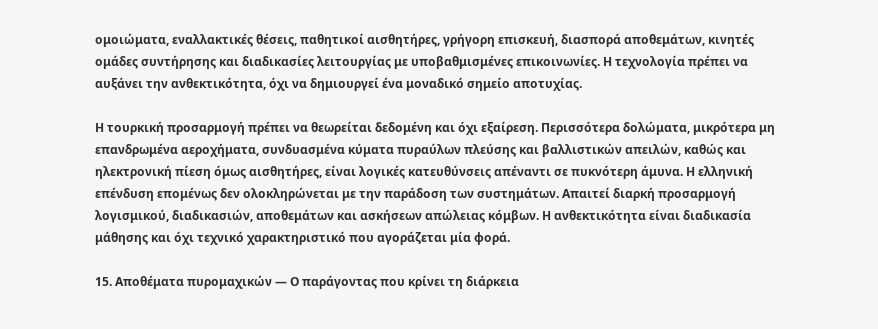ομοιώματα, εναλλακτικές θέσεις, παθητικοί αισθητήρες, γρήγορη επισκευή, διασπορά αποθεμάτων, κινητές ομάδες συντήρησης και διαδικασίες λειτουργίας με υποβαθμισμένες επικοινωνίες. Η τεχνολογία πρέπει να αυξάνει την ανθεκτικότητα, όχι να δημιουργεί ένα μοναδικό σημείο αποτυχίας.

Η τουρκική προσαρμογή πρέπει να θεωρείται δεδομένη και όχι εξαίρεση. Περισσότερα δολώματα, μικρότερα μη επανδρωμένα αεροχήματα, συνδυασμένα κύματα πυραύλων πλεύσης και βαλλιστικών απειλών, καθώς και ηλεκτρονική πίεση όμως αισθητήρες, είναι λογικές κατευθύνσεις απέναντι σε πυκνότερη άμυνα. Η ελληνική επένδυση επομένως δεν ολοκληρώνεται με την παράδοση των συστημάτων. Απαιτεί διαρκή προσαρμογή λογισμικού, διαδικασιών, αποθεμάτων και ασκήσεων απώλειας κόμβων. Η ανθεκτικότητα είναι διαδικασία μάθησης και όχι τεχνικό χαρακτηριστικό που αγοράζεται μία φορά.

15. Αποθέματα πυρομαχικών — Ο παράγοντας που κρίνει τη διάρκεια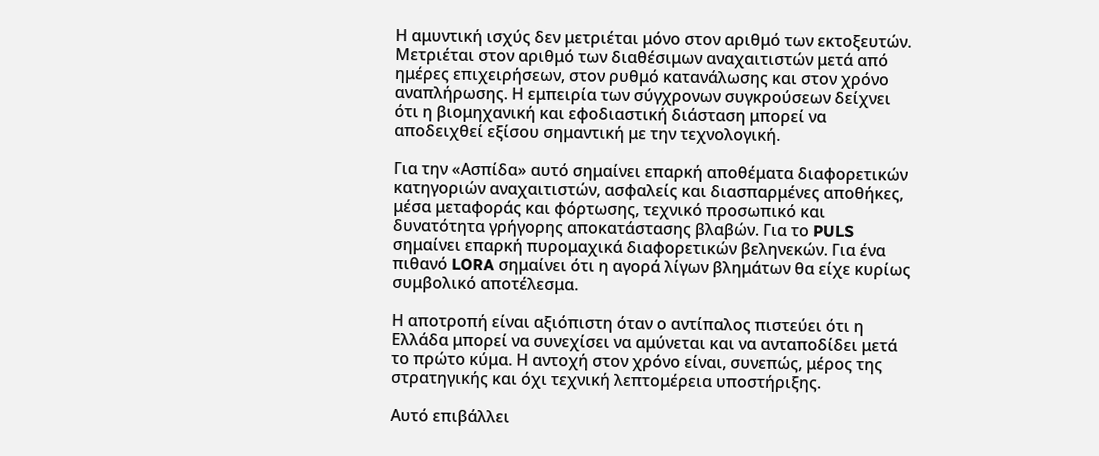Η αμυντική ισχύς δεν μετριέται μόνο στον αριθμό των εκτοξευτών. Μετριέται στον αριθμό των διαθέσιμων αναχαιτιστών μετά από ημέρες επιχειρήσεων, στον ρυθμό κατανάλωσης και στον χρόνο αναπλήρωσης. Η εμπειρία των σύγχρονων συγκρούσεων δείχνει ότι η βιομηχανική και εφοδιαστική διάσταση μπορεί να αποδειχθεί εξίσου σημαντική με την τεχνολογική.

Για την «Ασπίδα» αυτό σημαίνει επαρκή αποθέματα διαφορετικών κατηγοριών αναχαιτιστών, ασφαλείς και διασπαρμένες αποθήκες, μέσα μεταφοράς και φόρτωσης, τεχνικό προσωπικό και δυνατότητα γρήγορης αποκατάστασης βλαβών. Για το PULS σημαίνει επαρκή πυρομαχικά διαφορετικών βεληνεκών. Για ένα πιθανό LORA σημαίνει ότι η αγορά λίγων βλημάτων θα είχε κυρίως συμβολικό αποτέλεσμα.

Η αποτροπή είναι αξιόπιστη όταν ο αντίπαλος πιστεύει ότι η Ελλάδα μπορεί να συνεχίσει να αμύνεται και να ανταποδίδει μετά το πρώτο κύμα. Η αντοχή στον χρόνο είναι, συνεπώς, μέρος της στρατηγικής και όχι τεχνική λεπτομέρεια υποστήριξης.

Αυτό επιβάλλει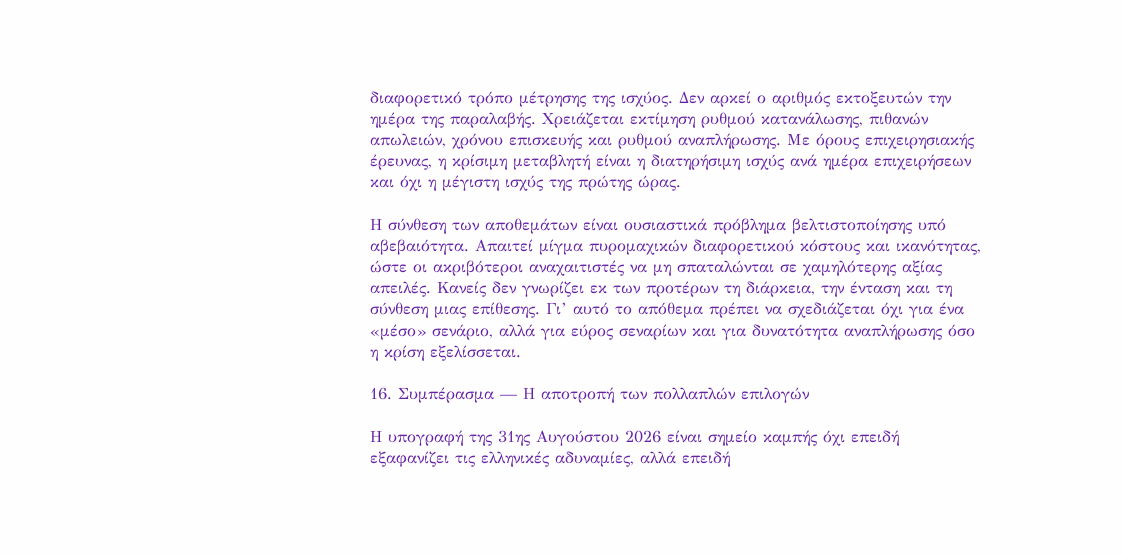διαφορετικό τρόπο μέτρησης της ισχύος. Δεν αρκεί ο αριθμός εκτοξευτών την ημέρα της παραλαβής. Χρειάζεται εκτίμηση ρυθμού κατανάλωσης, πιθανών απωλειών, χρόνου επισκευής και ρυθμού αναπλήρωσης. Με όρους επιχειρησιακής έρευνας, η κρίσιμη μεταβλητή είναι η διατηρήσιμη ισχύς ανά ημέρα επιχειρήσεων και όχι η μέγιστη ισχύς της πρώτης ώρας.

Η σύνθεση των αποθεμάτων είναι ουσιαστικά πρόβλημα βελτιστοποίησης υπό αβεβαιότητα. Απαιτεί μίγμα πυρομαχικών διαφορετικού κόστους και ικανότητας, ώστε οι ακριβότεροι αναχαιτιστές να μη σπαταλώνται σε χαμηλότερης αξίας απειλές. Κανείς δεν γνωρίζει εκ των προτέρων τη διάρκεια, την ένταση και τη σύνθεση μιας επίθεσης. Γι’ αυτό το απόθεμα πρέπει να σχεδιάζεται όχι για ένα «μέσο» σενάριο, αλλά για εύρος σεναρίων και για δυνατότητα αναπλήρωσης όσο η κρίση εξελίσσεται.

16. Συμπέρασμα — Η αποτροπή των πολλαπλών επιλογών

Η υπογραφή της 31ης Αυγούστου 2026 είναι σημείο καμπής όχι επειδή εξαφανίζει τις ελληνικές αδυναμίες, αλλά επειδή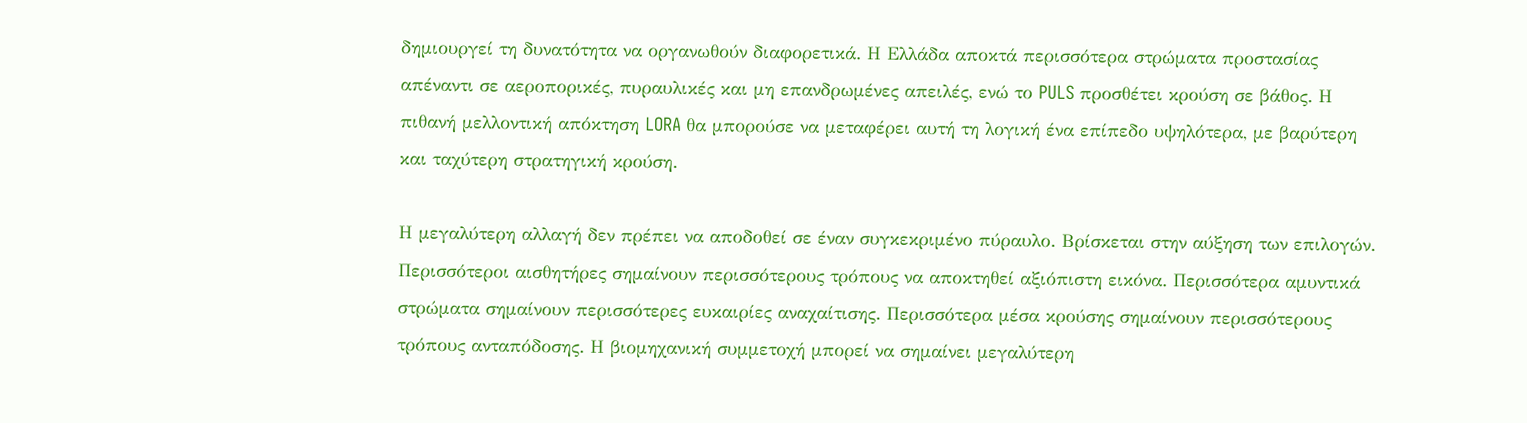δημιουργεί τη δυνατότητα να οργανωθούν διαφορετικά. Η Ελλάδα αποκτά περισσότερα στρώματα προστασίας απέναντι σε αεροπορικές, πυραυλικές και μη επανδρωμένες απειλές, ενώ το PULS προσθέτει κρούση σε βάθος. Η πιθανή μελλοντική απόκτηση LORA θα μπορούσε να μεταφέρει αυτή τη λογική ένα επίπεδο υψηλότερα, με βαρύτερη και ταχύτερη στρατηγική κρούση.

Η μεγαλύτερη αλλαγή δεν πρέπει να αποδοθεί σε έναν συγκεκριμένο πύραυλο. Βρίσκεται στην αύξηση των επιλογών. Περισσότεροι αισθητήρες σημαίνουν περισσότερους τρόπους να αποκτηθεί αξιόπιστη εικόνα. Περισσότερα αμυντικά στρώματα σημαίνουν περισσότερες ευκαιρίες αναχαίτισης. Περισσότερα μέσα κρούσης σημαίνουν περισσότερους τρόπους ανταπόδοσης. Η βιομηχανική συμμετοχή μπορεί να σημαίνει μεγαλύτερη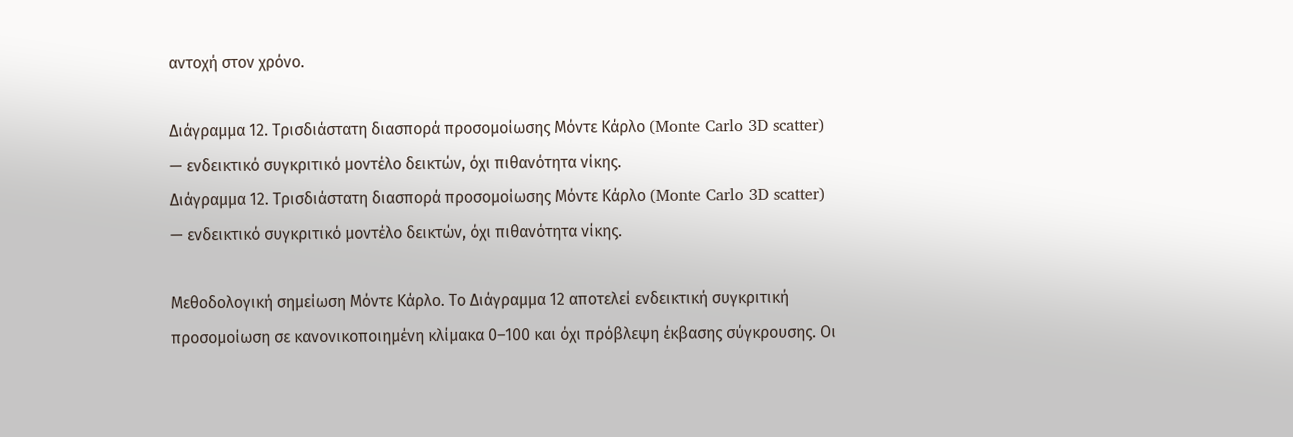αντοχή στον χρόνο.

Διάγραμμα 12. Τρισδιάστατη διασπορά προσομοίωσης Μόντε Κάρλο (Monte Carlo 3D scatter) — ενδεικτικό συγκριτικό μοντέλο δεικτών, όχι πιθανότητα νίκης.
Διάγραμμα 12. Τρισδιάστατη διασπορά προσομοίωσης Μόντε Κάρλο (Monte Carlo 3D scatter) — ενδεικτικό συγκριτικό μοντέλο δεικτών, όχι πιθανότητα νίκης.

Μεθοδολογική σημείωση Μόντε Κάρλο. Το Διάγραμμα 12 αποτελεί ενδεικτική συγκριτική προσομοίωση σε κανονικοποιημένη κλίμακα 0–100 και όχι πρόβλεψη έκβασης σύγκρουσης. Οι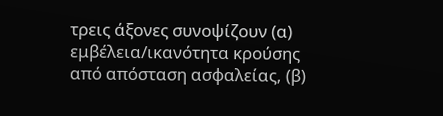τρεις άξονες συνοψίζουν (α) εμβέλεια/ικανότητα κρούσης από απόσταση ασφαλείας, (β)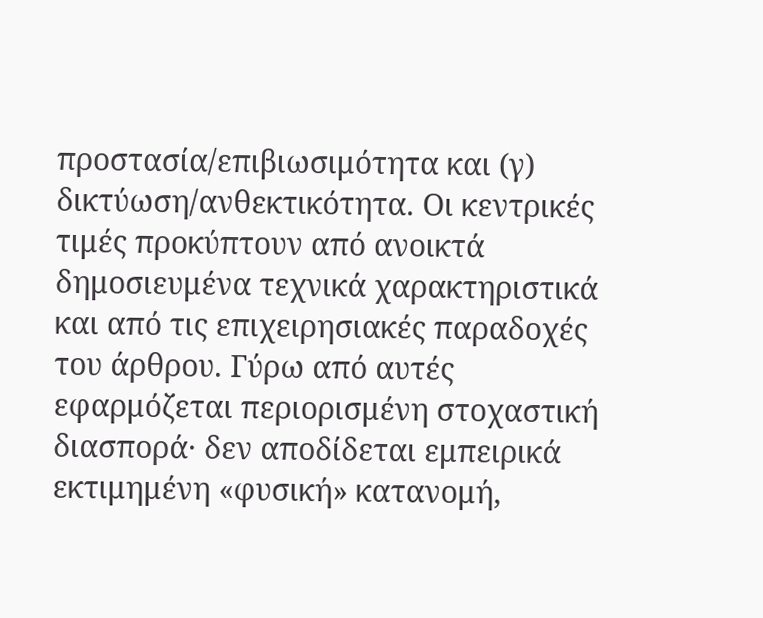προστασία/επιβιωσιμότητα και (γ) δικτύωση/ανθεκτικότητα. Οι κεντρικές τιμές προκύπτουν από ανοικτά δημοσιευμένα τεχνικά χαρακτηριστικά και από τις επιχειρησιακές παραδοχές του άρθρου. Γύρω από αυτές εφαρμόζεται περιορισμένη στοχαστική διασπορά· δεν αποδίδεται εμπειρικά εκτιμημένη «φυσική» κατανομή,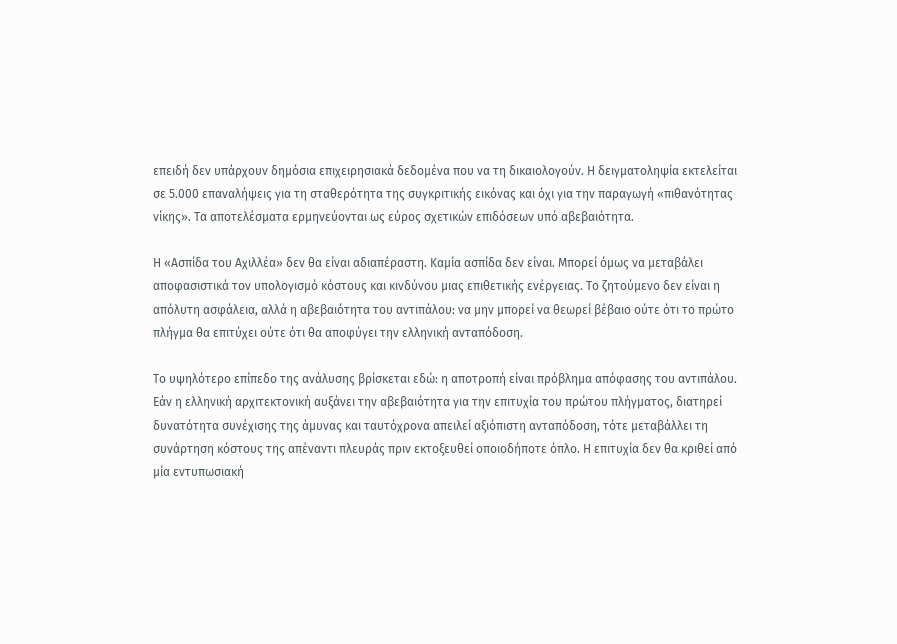επειδή δεν υπάρχουν δημόσια επιχειρησιακά δεδομένα που να τη δικαιολογούν. Η δειγματοληψία εκτελείται σε 5.000 επαναλήψεις για τη σταθερότητα της συγκριτικής εικόνας και όχι για την παραγωγή «πιθανότητας νίκης». Τα αποτελέσματα ερμηνεύονται ως εύρος σχετικών επιδόσεων υπό αβεβαιότητα.

Η «Ασπίδα του Αχιλλέα» δεν θα είναι αδιαπέραστη. Καμία ασπίδα δεν είναι. Μπορεί όμως να μεταβάλει αποφασιστικά τον υπολογισμό κόστους και κινδύνου μιας επιθετικής ενέργειας. Το ζητούμενο δεν είναι η απόλυτη ασφάλεια, αλλά η αβεβαιότητα του αντιπάλου: να μην μπορεί να θεωρεί βέβαιο ούτε ότι το πρώτο πλήγμα θα επιτύχει ούτε ότι θα αποφύγει την ελληνική ανταπόδοση.

Το υψηλότερο επίπεδο της ανάλυσης βρίσκεται εδώ: η αποτροπή είναι πρόβλημα απόφασης του αντιπάλου. Εάν η ελληνική αρχιτεκτονική αυξάνει την αβεβαιότητα για την επιτυχία του πρώτου πλήγματος, διατηρεί δυνατότητα συνέχισης της άμυνας και ταυτόχρονα απειλεί αξιόπιστη ανταπόδοση, τότε μεταβάλλει τη συνάρτηση κόστους της απέναντι πλευράς πριν εκτοξευθεί οποιοδήποτε όπλο. Η επιτυχία δεν θα κριθεί από μία εντυπωσιακή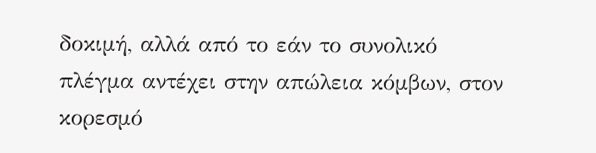δοκιμή, αλλά από το εάν το συνολικό πλέγμα αντέχει στην απώλεια κόμβων, στον κορεσμό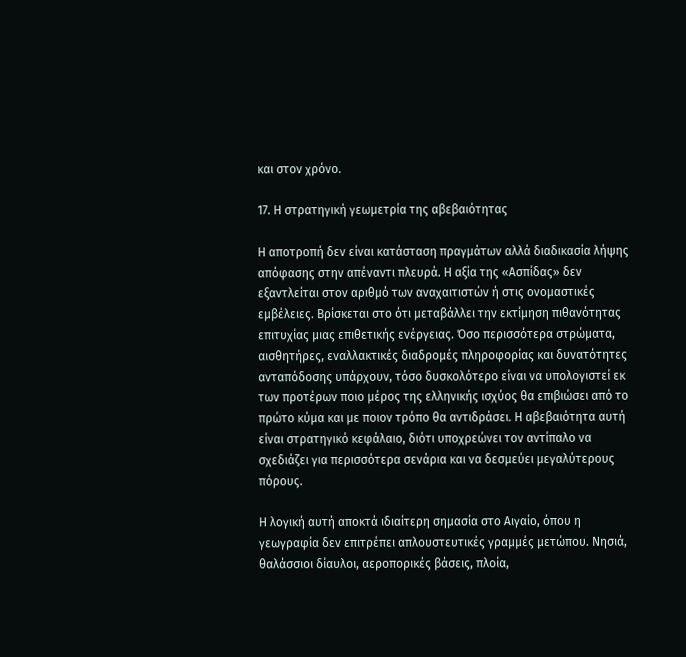και στον χρόνο.

17. Η στρατηγική γεωμετρία της αβεβαιότητας

Η αποτροπή δεν είναι κατάσταση πραγμάτων αλλά διαδικασία λήψης απόφασης στην απέναντι πλευρά. Η αξία της «Ασπίδας» δεν εξαντλείται στον αριθμό των αναχαιτιστών ή στις ονομαστικές εμβέλειες. Βρίσκεται στο ότι μεταβάλλει την εκτίμηση πιθανότητας επιτυχίας μιας επιθετικής ενέργειας. Όσο περισσότερα στρώματα, αισθητήρες, εναλλακτικές διαδρομές πληροφορίας και δυνατότητες ανταπόδοσης υπάρχουν, τόσο δυσκολότερο είναι να υπολογιστεί εκ των προτέρων ποιο μέρος της ελληνικής ισχύος θα επιβιώσει από το πρώτο κύμα και με ποιον τρόπο θα αντιδράσει. Η αβεβαιότητα αυτή είναι στρατηγικό κεφάλαιο, διότι υποχρεώνει τον αντίπαλο να σχεδιάζει για περισσότερα σενάρια και να δεσμεύει μεγαλύτερους πόρους.

Η λογική αυτή αποκτά ιδιαίτερη σημασία στο Αιγαίο, όπου η γεωγραφία δεν επιτρέπει απλουστευτικές γραμμές μετώπου. Νησιά, θαλάσσιοι δίαυλοι, αεροπορικές βάσεις, πλοία,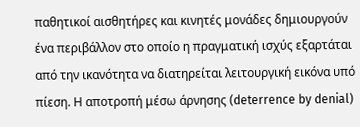παθητικοί αισθητήρες και κινητές μονάδες δημιουργούν ένα περιβάλλον στο οποίο η πραγματική ισχύς εξαρτάται από την ικανότητα να διατηρείται λειτουργική εικόνα υπό πίεση. Η αποτροπή μέσω άρνησης (deterrence by denial)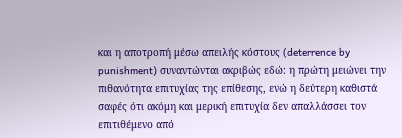και η αποτροπή μέσω απειλής κόστους (deterrence by punishment) συναντώνται ακριβώς εδώ: η πρώτη μειώνει την πιθανότητα επιτυχίας της επίθεσης, ενώ η δεύτερη καθιστά σαφές ότι ακόμη και μερική επιτυχία δεν απαλλάσσει τον επιτιθέμενο από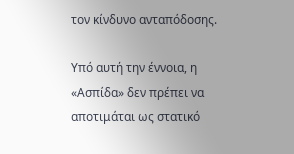τον κίνδυνο ανταπόδοσης.

Υπό αυτή την έννοια, η «Ασπίδα» δεν πρέπει να αποτιμάται ως στατικό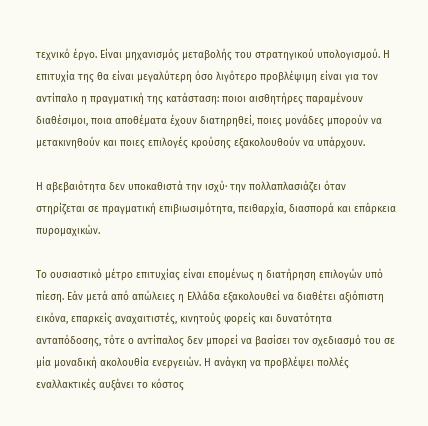τεχνικό έργο. Είναι μηχανισμός μεταβολής του στρατηγικού υπολογισμού. Η επιτυχία της θα είναι μεγαλύτερη όσο λιγότερο προβλέψιμη είναι για τον αντίπαλο η πραγματική της κατάσταση: ποιοι αισθητήρες παραμένουν διαθέσιμοι, ποια αποθέματα έχουν διατηρηθεί, ποιες μονάδες μπορούν να μετακινηθούν και ποιες επιλογές κρούσης εξακολουθούν να υπάρχουν.

Η αβεβαιότητα δεν υποκαθιστά την ισχύ· την πολλαπλασιάζει όταν στηρίζεται σε πραγματική επιβιωσιμότητα, πειθαρχία, διασπορά και επάρκεια πυρομαχικών.

Το ουσιαστικό μέτρο επιτυχίας είναι επομένως η διατήρηση επιλογών υπό πίεση. Εάν μετά από απώλειες η Ελλάδα εξακολουθεί να διαθέτει αξιόπιστη εικόνα, επαρκείς αναχαιτιστές, κινητούς φορείς και δυνατότητα ανταπόδοσης, τότε ο αντίπαλος δεν μπορεί να βασίσει τον σχεδιασμό του σε μία μοναδική ακολουθία ενεργειών. Η ανάγκη να προβλέψει πολλές εναλλακτικές αυξάνει το κόστος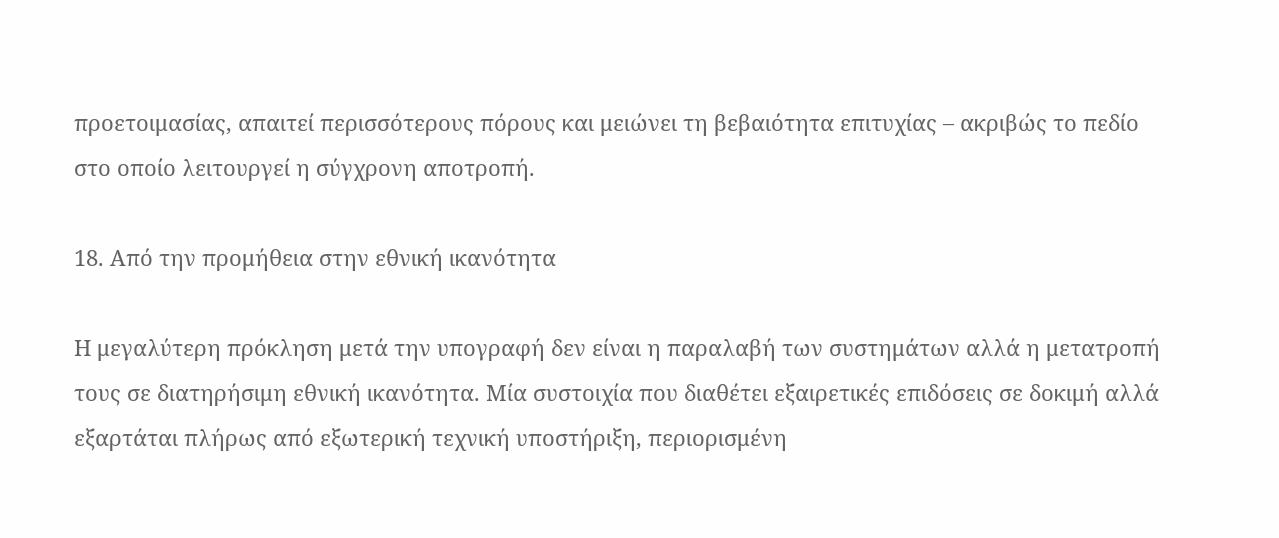προετοιμασίας, απαιτεί περισσότερους πόρους και μειώνει τη βεβαιότητα επιτυχίας – ακριβώς το πεδίο στο οποίο λειτουργεί η σύγχρονη αποτροπή.

18. Από την προμήθεια στην εθνική ικανότητα

Η μεγαλύτερη πρόκληση μετά την υπογραφή δεν είναι η παραλαβή των συστημάτων αλλά η μετατροπή τους σε διατηρήσιμη εθνική ικανότητα. Μία συστοιχία που διαθέτει εξαιρετικές επιδόσεις σε δοκιμή αλλά εξαρτάται πλήρως από εξωτερική τεχνική υποστήριξη, περιορισμένη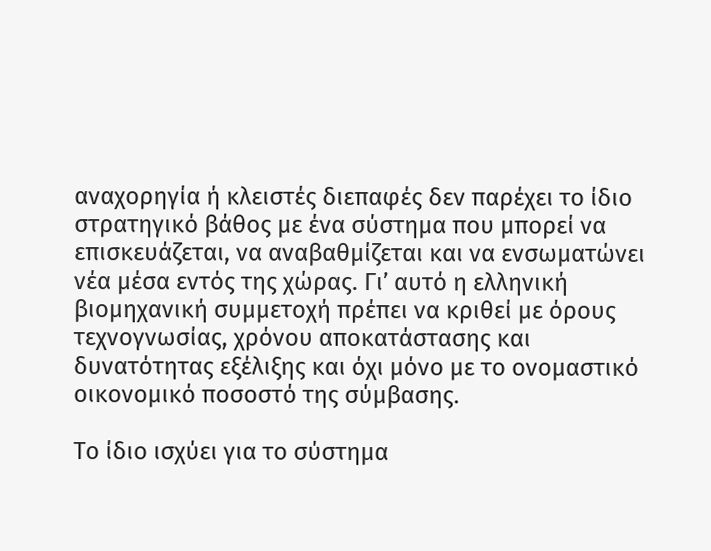αναχορηγία ή κλειστές διεπαφές δεν παρέχει το ίδιο στρατηγικό βάθος με ένα σύστημα που μπορεί να επισκευάζεται, να αναβαθμίζεται και να ενσωματώνει νέα μέσα εντός της χώρας. Γι’ αυτό η ελληνική βιομηχανική συμμετοχή πρέπει να κριθεί με όρους τεχνογνωσίας, χρόνου αποκατάστασης και δυνατότητας εξέλιξης και όχι μόνο με το ονομαστικό οικονομικό ποσοστό της σύμβασης.

Το ίδιο ισχύει για το σύστημα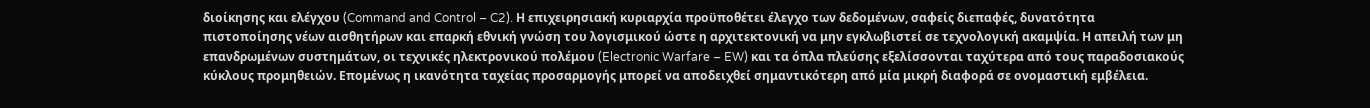διοίκησης και ελέγχου (Command and Control – C2). Η επιχειρησιακή κυριαρχία προϋποθέτει έλεγχο των δεδομένων, σαφείς διεπαφές, δυνατότητα πιστοποίησης νέων αισθητήρων και επαρκή εθνική γνώση του λογισμικού ώστε η αρχιτεκτονική να μην εγκλωβιστεί σε τεχνολογική ακαμψία. Η απειλή των μη επανδρωμένων συστημάτων, οι τεχνικές ηλεκτρονικού πολέμου (Electronic Warfare – EW) και τα όπλα πλεύσης εξελίσσονται ταχύτερα από τους παραδοσιακούς κύκλους προμηθειών. Επομένως η ικανότητα ταχείας προσαρμογής μπορεί να αποδειχθεί σημαντικότερη από μία μικρή διαφορά σε ονομαστική εμβέλεια.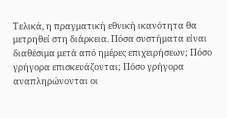Τελικά, η πραγματική εθνική ικανότητα θα μετρηθεί στη διάρκεια. Πόσα συστήματα είναι διαθέσιμα μετά από ημέρες επιχειρήσεων; Πόσο γρήγορα επισκευάζονται; Πόσο γρήγορα αναπληρώνονται οι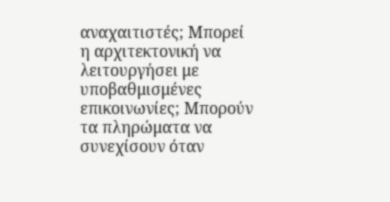αναχαιτιστές; Μπορεί η αρχιτεκτονική να λειτουργήσει με υποβαθμισμένες επικοινωνίες; Μπορούν τα πληρώματα να συνεχίσουν όταν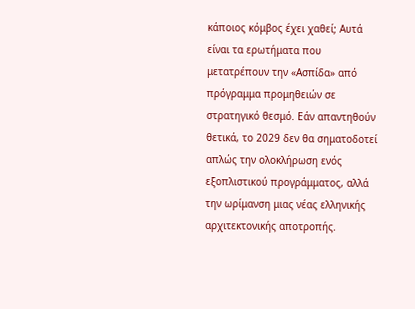κάποιος κόμβος έχει χαθεί; Αυτά είναι τα ερωτήματα που μετατρέπουν την «Ασπίδα» από πρόγραμμα προμηθειών σε στρατηγικό θεσμό. Εάν απαντηθούν θετικά, το 2029 δεν θα σηματοδοτεί απλώς την ολοκλήρωση ενός εξοπλιστικού προγράμματος, αλλά την ωρίμανση μιας νέας ελληνικής αρχιτεκτονικής αποτροπής.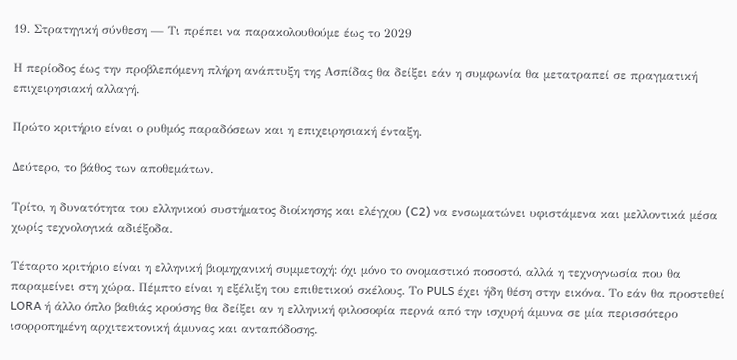19. Στρατηγική σύνθεση — Τι πρέπει να παρακολουθούμε έως το 2029

Η περίοδος έως την προβλεπόμενη πλήρη ανάπτυξη της Ασπίδας θα δείξει εάν η συμφωνία θα μετατραπεί σε πραγματική επιχειρησιακή αλλαγή.

Πρώτο κριτήριο είναι ο ρυθμός παραδόσεων και η επιχειρησιακή ένταξη.

Δεύτερο, το βάθος των αποθεμάτων.

Τρίτο, η δυνατότητα του ελληνικού συστήματος διοίκησης και ελέγχου (C2) να ενσωματώνει υφιστάμενα και μελλοντικά μέσα χωρίς τεχνολογικά αδιέξοδα.

Τέταρτο κριτήριο είναι η ελληνική βιομηχανική συμμετοχή: όχι μόνο το ονομαστικό ποσοστό, αλλά η τεχνογνωσία που θα παραμείνει στη χώρα. Πέμπτο είναι η εξέλιξη του επιθετικού σκέλους. Το PULS έχει ήδη θέση στην εικόνα. Το εάν θα προστεθεί LORA ή άλλο όπλο βαθιάς κρούσης θα δείξει αν η ελληνική φιλοσοφία περνά από την ισχυρή άμυνα σε μία περισσότερο ισορροπημένη αρχιτεκτονική άμυνας και ανταπόδοσης.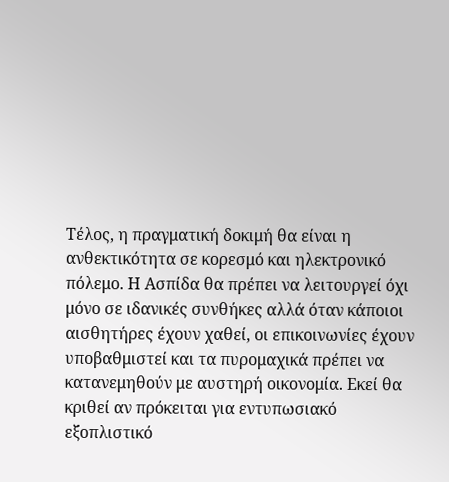Τέλος, η πραγματική δοκιμή θα είναι η ανθεκτικότητα σε κορεσμό και ηλεκτρονικό πόλεμο. Η Ασπίδα θα πρέπει να λειτουργεί όχι μόνο σε ιδανικές συνθήκες αλλά όταν κάποιοι αισθητήρες έχουν χαθεί, οι επικοινωνίες έχουν υποβαθμιστεί και τα πυρομαχικά πρέπει να κατανεμηθούν με αυστηρή οικονομία. Εκεί θα κριθεί αν πρόκειται για εντυπωσιακό εξοπλιστικό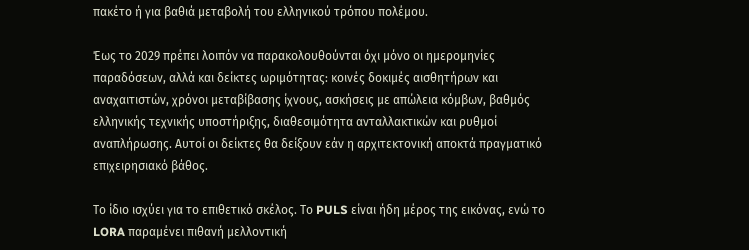πακέτο ή για βαθιά μεταβολή του ελληνικού τρόπου πολέμου.

Έως το 2029 πρέπει λοιπόν να παρακολουθούνται όχι μόνο οι ημερομηνίες παραδόσεων, αλλά και δείκτες ωριμότητας: κοινές δοκιμές αισθητήρων και αναχαιτιστών, χρόνοι μεταβίβασης ίχνους, ασκήσεις με απώλεια κόμβων, βαθμός ελληνικής τεχνικής υποστήριξης, διαθεσιμότητα ανταλλακτικών και ρυθμοί αναπλήρωσης. Αυτοί οι δείκτες θα δείξουν εάν η αρχιτεκτονική αποκτά πραγματικό επιχειρησιακό βάθος.

Το ίδιο ισχύει για το επιθετικό σκέλος. Το PULS είναι ήδη μέρος της εικόνας, ενώ το LORA παραμένει πιθανή μελλοντική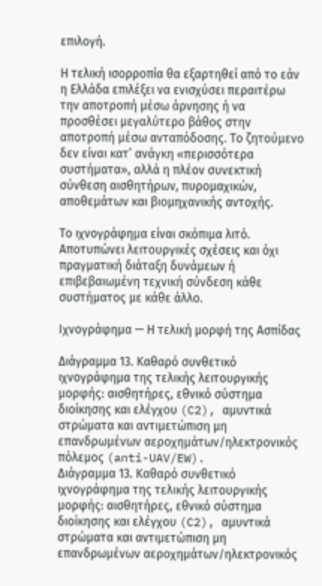επιλογή.

Η τελική ισορροπία θα εξαρτηθεί από το εάν η Ελλάδα επιλέξει να ενισχύσει περαιτέρω την αποτροπή μέσω άρνησης ή να προσθέσει μεγαλύτερο βάθος στην αποτροπή μέσω ανταπόδοσης. Το ζητούμενο δεν είναι κατ’ ανάγκη «περισσότερα συστήματα», αλλά η πλέον συνεκτική σύνθεση αισθητήρων, πυρομαχικών, αποθεμάτων και βιομηχανικής αντοχής.

Το ιχνογράφημα είναι σκόπιμα λιτό. Αποτυπώνει λειτουργικές σχέσεις και όχι πραγματική διάταξη δυνάμεων ή επιβεβαιωμένη τεχνική σύνδεση κάθε συστήματος με κάθε άλλο.

Ιχνογράφημα — Η τελική μορφή της Ασπίδας

Διάγραμμα 13. Καθαρό συνθετικό ιχνογράφημα της τελικής λειτουργικής μορφής: αισθητήρες, εθνικό σύστημα διοίκησης και ελέγχου (C2), αμυντικά στρώματα και αντιμετώπιση μη επανδρωμένων αεροχημάτων/ηλεκτρονικός πόλεμος (anti-UAV/EW).
Διάγραμμα 13. Καθαρό συνθετικό ιχνογράφημα της τελικής λειτουργικής μορφής: αισθητήρες, εθνικό σύστημα διοίκησης και ελέγχου (C2), αμυντικά στρώματα και αντιμετώπιση μη επανδρωμένων αεροχημάτων/ηλεκτρονικός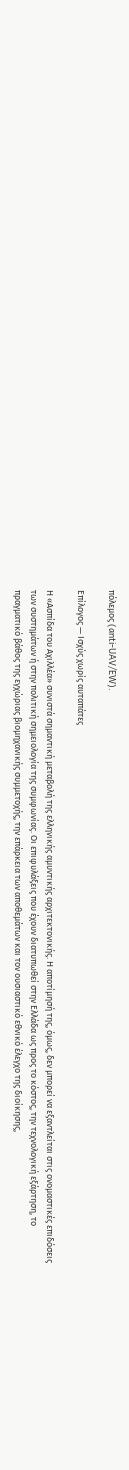πόλεμος (anti-UAV/EW).

Επίλογος — Ισχύς χωρίς αυταπάτες

Η «Ασπίδα του Αχιλλέα» συνιστά σημαντική μεταβολή της ελληνικής αμυντικής αρχιτεκτονικής. Η αποτίμησή της, όμως, δεν μπορεί να εξαντλείται στις ονομαστικές επιδόσεις των συστημάτων ή στην πολιτική σημειολογία της συμφωνίας. Οι επιφυλάξεις που έχουν διατυπωθεί στην Ελλάδα ως προς το κόστος, την τεχνολογική εξάρτηση, το πραγματικό βάθος της εγχώριας βιομηχανικής συμμετοχής, την επάρκεια των αποθεμάτων και τον ουσιαστικό εθνικό έλεγχο της διοίκησης,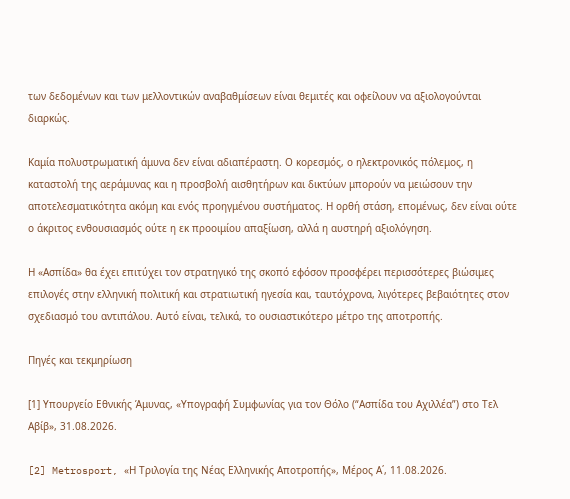των δεδομένων και των μελλοντικών αναβαθμίσεων είναι θεμιτές και οφείλουν να αξιολογούνται διαρκώς.

Καμία πολυστρωματική άμυνα δεν είναι αδιαπέραστη. Ο κορεσμός, ο ηλεκτρονικός πόλεμος, η καταστολή της αεράμυνας και η προσβολή αισθητήρων και δικτύων μπορούν να μειώσουν την αποτελεσματικότητα ακόμη και ενός προηγμένου συστήματος. Η ορθή στάση, επομένως, δεν είναι ούτε ο άκριτος ενθουσιασμός ούτε η εκ προοιμίου απαξίωση, αλλά η αυστηρή αξιολόγηση.

Η «Ασπίδα» θα έχει επιτύχει τον στρατηγικό της σκοπό εφόσον προσφέρει περισσότερες βιώσιμες επιλογές στην ελληνική πολιτική και στρατιωτική ηγεσία και, ταυτόχρονα, λιγότερες βεβαιότητες στον σχεδιασμό του αντιπάλου. Αυτό είναι, τελικά, το ουσιαστικότερο μέτρο της αποτροπής.

Πηγές και τεκμηρίωση

[1] Υπουργείο Εθνικής Άμυνας, «Υπογραφή Συμφωνίας για τον Θόλο (“Ασπίδα του Αχιλλέα”) στο Τελ Αβίβ», 31.08.2026.

[2] Metrosport, «Η Τριλογία της Νέας Ελληνικής Αποτροπής», Μέρος Α΄, 11.08.2026.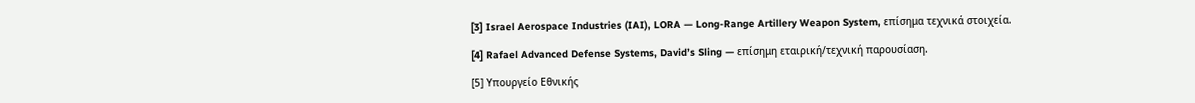[3] Israel Aerospace Industries (IAI), LORA — Long-Range Artillery Weapon System, επίσημα τεχνικά στοιχεία.

[4] Rafael Advanced Defense Systems, David’s Sling — επίσημη εταιρική/τεχνική παρουσίαση.

[5] Υπουργείο Εθνικής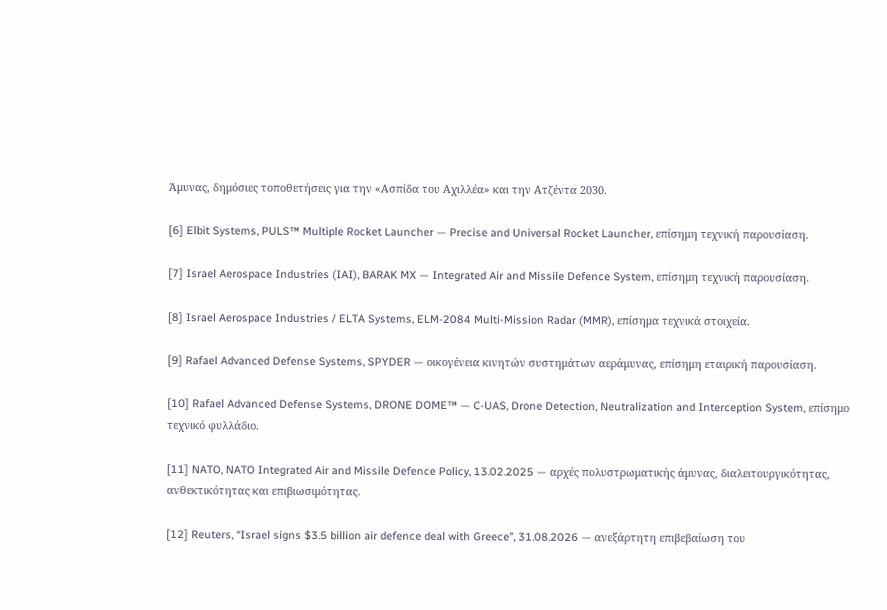Άμυνας, δημόσιες τοποθετήσεις για την «Ασπίδα του Αχιλλέα» και την Ατζέντα 2030.

[6] Elbit Systems, PULS™ Multiple Rocket Launcher — Precise and Universal Rocket Launcher, επίσημη τεχνική παρουσίαση.

[7] Israel Aerospace Industries (IAI), BARAK MX — Integrated Air and Missile Defence System, επίσημη τεχνική παρουσίαση.

[8] Israel Aerospace Industries / ELTA Systems, ELM-2084 Multi-Mission Radar (MMR), επίσημα τεχνικά στοιχεία.

[9] Rafael Advanced Defense Systems, SPYDER — οικογένεια κινητών συστημάτων αεράμυνας, επίσημη εταιρική παρουσίαση.

[10] Rafael Advanced Defense Systems, DRONE DOME™ — C-UAS, Drone Detection, Neutralization and Interception System, επίσημο τεχνικό φυλλάδιο.

[11] NATO, NATO Integrated Air and Missile Defence Policy, 13.02.2025 — αρχές πολυστρωματικής άμυνας, διαλειτουργικότητας, ανθεκτικότητας και επιβιωσιμότητας.

[12] Reuters, “Israel signs $3.5 billion air defence deal with Greece”, 31.08.2026 — ανεξάρτητη επιβεβαίωση του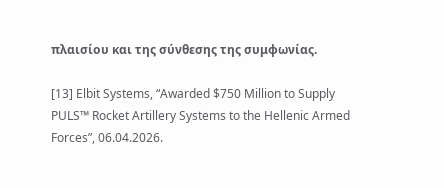πλαισίου και της σύνθεσης της συμφωνίας.

[13] Elbit Systems, “Awarded $750 Million to Supply PULS™ Rocket Artillery Systems to the Hellenic Armed Forces”, 06.04.2026.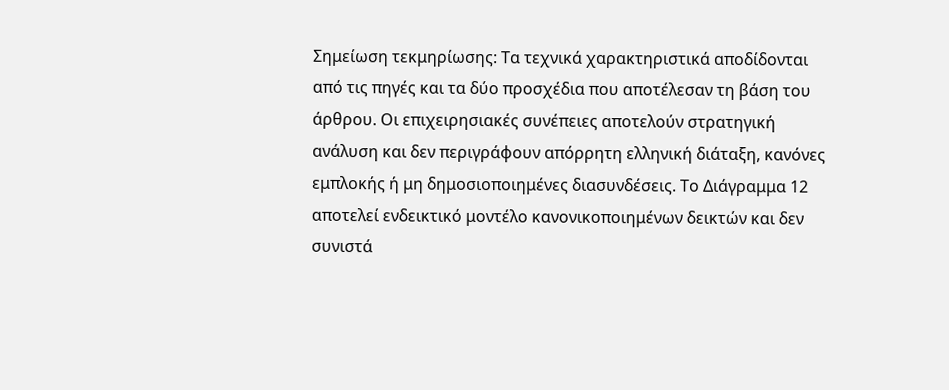Σημείωση τεκμηρίωσης: Τα τεχνικά χαρακτηριστικά αποδίδονται από τις πηγές και τα δύο προσχέδια που αποτέλεσαν τη βάση του άρθρου. Οι επιχειρησιακές συνέπειες αποτελούν στρατηγική ανάλυση και δεν περιγράφουν απόρρητη ελληνική διάταξη, κανόνες εμπλοκής ή μη δημοσιοποιημένες διασυνδέσεις. Το Διάγραμμα 12 αποτελεί ενδεικτικό μοντέλο κανονικοποιημένων δεικτών και δεν συνιστά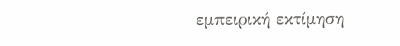εμπειρική εκτίμηση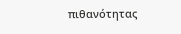πιθανότητας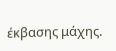έκβασης μάχης.